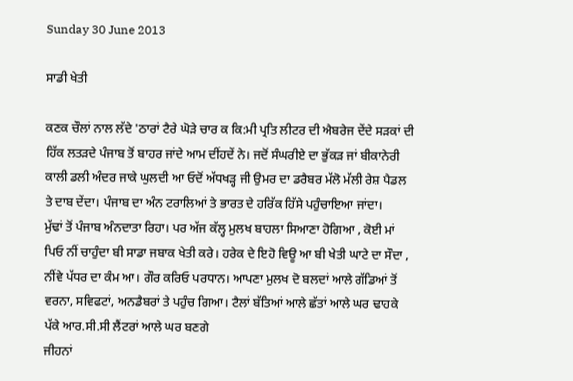Sunday 30 June 2013

ਸਾਡੀ ਖੇਤੀ

ਕਣਕ ਚੌਲਾਂ ਨਾਲ ਲੱਦੇ 'ਠਾਰਾਂ ਟੈਰੇ ਘੋੜੇ ਚਾਰ ਕ ਕਿ:ਮੀ ਪ੍ਰਤਿ ਲੀਟਰ ਦੀ ਐਬਰੇਜ ਦੇਂਦੇ ਸੜਕਾਂ ਦੀ ਹਿੱਕ ਲਤੜਦੇ ਪੰਜਾਬ ਤੋਂ ਬਾਹਰ ਜਾਂਦੇ ਆਮ ਦੀਂਹਦੇਂ ਨੇ। ਜਦੋਂ ਸੰਘਰੀਏ ਦਾ ਭੁੱਕੜ ਜਾਂ ਬੀਕਾਨੇਰੀ ਕਾਲੀ ਡਲੀ ਅੰਦਰ ਜਾਕੇ ਘੁਲਦੀ ਆ ਓਦੋਂ ਅੱਧਖੜ੍ਹ ਜੀ ਉਮਰ ਦਾ ਡਰੈਬਰ ਮੱਲੋ ਮੱਲੀ ਰੇਸ਼ ਪੈਡਲ ਤੇ ਦਾਬ ਦੇਂਦਾ। ਪੰਜਾਬ ਦਾ ਅੰਨ ਟਰਾਲਿਆਂ ਤੇ ਭਾਰਤ ਦੇ ਹਰਿੱਕ ਹਿੱਸੇ ਪਹੁੰਚਾਇਆ ਜਾਂਦਾ।
ਮੁੱਢਾਂ ਤੋਂ ਪੰਜਾਬ ਅੰਨਦਾਤਾ ਰਿਹਾ। ਪਰ ਅੱਜ ਕੱਲ੍ਹ ਮੁਲਖ ਬਾਹਲਾ ਸਿਆਣਾ ਹੋਗਿਆ , ਕੋਈ ਮਾਂ ਪਿਓ ਨੀਂ ਚਾਹੁੰਦਾ ਬੀ ਸਾਡਾ ਜਬਾਕ ਖੇਤੀ ਕਰੇ। ਹਰੇਕ ਦੇ ਇਹੋ ਵਿਊ ਆ ਬੀ ਖੇਤੀ ਘਾਟੇ ਦਾ ਸੌਦਾ , ਨੀਂਵੇ ਪੱਧਰ ਦਾ ਕੰਮ ਆ। ਗੌਰ ਕਰਿਓ ਪਰਧਾਨ। ਆਪਣਾ ਮੁਲਖ ਦੋ ਬਲਦਾਂ ਆਲੇ ਗੱਡਿਆਂ ਤੋਂ ਵਰਨਾ, ਸਵਿਫਟਾਂ, ਅਨਡੈਬਰਾਂ ਤੇ ਪਹੁੰਚ ਗਿਆ। ਟੈਲਾਂ ਬੱਤਿਆਂ ਆਲੇ ਛੱਤਾਂ ਆਲੇ ਘਰ ਢਾਹਕੇ ਪੱਕੇ ਆਰ.ਸੀ.ਸੀ ਲੈਂਟਰਾਂ ਆਲੇ ਘਰ ਬਣਗੇ
ਜੀਹਨਾਂ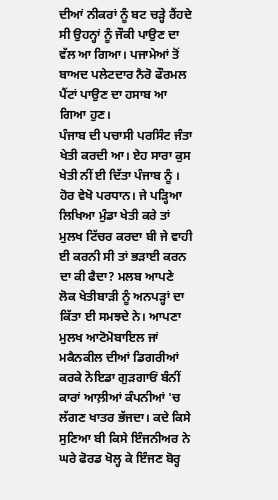ਦੀਆਂ ਨੀਕਰਾਂ ਨੂੰ ਬਟ ਚੜ੍ਹੇ ਰੈਂਹਦੇ ਸੀ ਉਹਨ੍ਹਾਂ ਨੂੰ ਜੌਕੀ ਪਾਉਣ ਦਾ ਵੱਲ ਆ ਗਿਆ। ਪਜਾਮੇਆਂ ਤੋਂ ਬਾਅਦ ਪਲੇਟਦਾਰ ਨੈਰੋ ਫੌਰਮਲ ਪੈਂਟਾਂ ਪਾਉਣ ਦਾ ਹਸਾਬ ਆ ਗਿਆ ਹੁਣ।
ਪੰਜਾਬ ਦੀ ਪਚਾਸੀ ਪਰਸਿੰਟ ਜੰਤਾ ਖੇਤੀ ਕਰਦੀ ਆ। ਏਹ ਸਾਰਾ ਕੁਸ ਖੇਤੀ ਨੀਂ ਈ ਦਿੱਤਾ ਪੰਜਾਬ ਨੂੰ । ਹੋਰ ਵੇਖੋ ਪਰਧਾਨ। ਜੇ ਪੜ੍ਹਿਆ ਲਿਖਿਆ ਮੁੰਡਾ ਖੇਤੀ ਕਰੇ ਤਾਂ ਮੁਲਖ ਟਿੱਚਰ ਕਰਦਾ ਬੀ ਜੇ ਵਾਹੀ ਈ ਕਰਨੀ ਸੀ ਤਾਂ ਭੜਾਈ ਕਰਨ ਦਾ ਕੀ ਫੈਦਾ? ਮਲਬ ਆਪਣੇ ਲੋਕ ਖੇਤੀਬਾੜੀ ਨੂੰ ਅਨਪੜ੍ਹਾਂ ਦਾ ਕਿੱਤਾ ਈ ਸਮਝਦੇ ਨੇ। ਆਪਣਾ ਮੁਲਖ ਆਟੋਮੋਬਾਇਲ ਜਾਂ ਮਕੈਨਕੀਲ ਦੀਆਂ ਡਿਗਰੀਆਂ ਕਰਕੇ ਨੋਇਡਾ ਗੁੜਗਾਓਂ ਬੰਨੀਂ ਕਾਰਾਂ ਆਲ਼ੀਆਂ ਕੰਪਨੀਆਂ 'ਚ ਲੱਗਣ ਖਾਤਰ ਭੱਜਦਾ। ਕਦੇ ਕਿਸੇ ਸੁਣਿਆ ਬੀ ਕਿਸੇ ਇੰਜਨੀਅਰ ਨੇ ਘਰੇ ਫੋਰਡ ਖੋਲ੍ਹ ਕੇ ਇੰਜਣ ਬੋਰ੍ਹ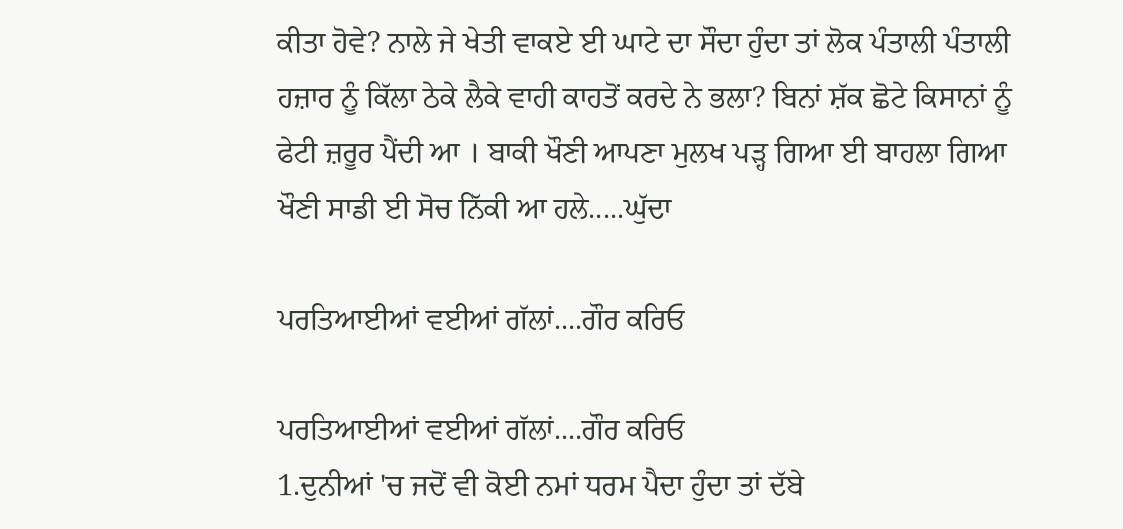ਕੀਤਾ ਹੋਵੇ? ਨਾਲੇ ਜੇ ਖੇਤੀ ਵਾਕਏ ਈ ਘਾਟੇ ਦਾ ਸੌਦਾ ਹੁੰਦਾ ਤਾਂ ਲੋਕ ਪੰਤਾਲੀ ਪੰਤਾਲੀ ਹਜ਼ਾਰ ਨੂੰ ਕਿੱਲਾ ਠੇਕੇ ਲੈਕੇ ਵਾਹੀ ਕਾਹਤੋਂ ਕਰਦੇ ਨੇ ਭਲਾ? ਬਿਨਾਂ ਸ਼ੱਕ ਛੋਟੇ ਕਿਸਾਨਾਂ ਨੂੰ ਫੇਟੀ ਜ਼ਰੂਰ ਪੈਂਦੀ ਆ । ਬਾਕੀ ਖੌਣੀ ਆਪਣਾ ਮੁਲਖ ਪੜ੍ਹ ਗਿਆ ਈ ਬਾਹਲਾ ਗਿਆ ਖੌਣੀ ਸਾਡੀ ਈ ਸੋਚ ਨਿੱਕੀ ਆ ਹਲੇ.....ਘੁੱਦਾ

ਪਰਤਿਆਈਆਂ ਵਈਆਂ ਗੱਲਾਂ....ਗੌਰ ਕਰਿਓ

ਪਰਤਿਆਈਆਂ ਵਈਆਂ ਗੱਲਾਂ....ਗੌਰ ਕਰਿਓ
1.ਦੁਨੀਆਂ 'ਚ ਜਦੋਂ ਵੀ ਕੋਈ ਨਮਾਂ ਧਰਮ ਪੈਦਾ ਹੁੰਦਾ ਤਾਂ ਦੱਬੇ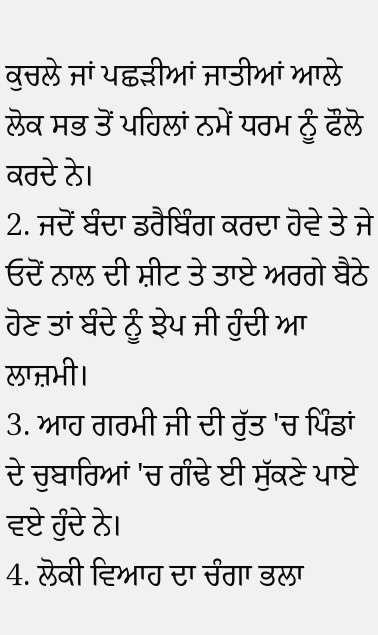ਕੁਚਲੇ ਜਾਂ ਪਛੜੀਆਂ ਜਾਤੀਆਂ ਆਲੇ ਲੋਕ ਸਭ ਤੋਂ ਪਹਿਲਾਂ ਨਮੇਂ ਧਰਮ ਨੂੰ ਫੌਲੋ ਕਰਦੇ ਨੇ।
2. ਜਦੋਂ ਬੰਦਾ ਡਰੈਬਿੰਗ ਕਰਦਾ ਹੋਵੇ ਤੇ ਜੇ ਓਦੋਂ ਨਾਲ ਦੀ ਸ਼ੀਟ ਤੇ ਤਾਏ ਅਰਗੇ ਬੈਠੇ ਹੋਣ ਤਾਂ ਬੰਦੇ ਨੂੰ ਝੇਪ ਜੀ ਹੁੰਦੀ ਆ ਲਾਜ਼ਮੀ।
3. ਆਹ ਗਰਮੀ ਜੀ ਦੀ ਰੁੱਤ 'ਚ ਪਿੰਡਾਂ ਦੇ ਚੁਬਾਰਿਆਂ 'ਚ ਗੰਢੇ ਈ ਸੁੱਕਣੇ ਪਾਏ ਵਏ ਹੁੰਦੇ ਨੇ।
4. ਲੋਕੀ ਵਿਆਹ ਦਾ ਚੰਗਾ ਭਲਾ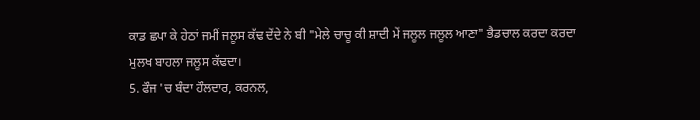ਕਾਡ ਛਪਾ ਕੇ ਹੇਠਾਂ ਜਮੀਂ ਜਲੂਸ ਕੱਢ ਦੇਂਦੇ ਨੇ ਬੀ "ਮੇਲੇ ਚਾਚੂ ਕੀ ਸ਼ਾਦੀ ਮੇਂ ਜਲੂਲ ਜਲੂਲ ਆਣਾ" ਭੈਡਚਾਲ ਕਰਦਾ ਕਰਦਾ ਮੁਲਖ ਬਾਹਲਾ ਜਲੂਸ ਕੱਢਦਾ।
5. ਫੌਜ 'ਚ ਬੰਦਾ ਹੌਲਦਾਰ, ਕਰਨਲ,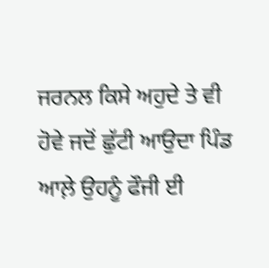ਜਰਨਲ ਕਿਸੇ ਅਹੁਦੇ ਤੇ ਵੀ ਹੋਵੇ ਜਦੋਂ ਛੁੱਟੀ ਆਉਦਾ ਪਿੰਡ ਆਲ਼ੇ ਉਹਨੂੰ ਫੌਜੀ ਈ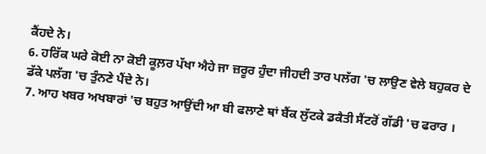ਕੈਂਹਦੇ ਨੇ।
6. ਹਰਿੱਕ ਘਰੇ ਕੋਈ ਨਾ ਕੋਈ ਕੂਲ਼ਰ ਪੱਖਾ ਐਹੇ ਜਾ ਜ਼ਰੂਰ ਹੁੰਦਾ ਜੀਹਦੀ ਤਾਰ ਪਲੱਗ 'ਚ ਲਾਉਣ ਵੇਲੇ ਬਹੁਕਰ ਦੇ ਡੱਕੇ ਪਲੱਗ 'ਚ ਤੁੰਨਣੇ ਪੈਂਦੇ ਨੇ।
7. ਆਹ ਖਬਰ ਅਖਬਾਰਾਂ 'ਚ ਬਹੁਤ ਆਉਂਦੀ ਆ ਬੀ ਫਲਾਣੇ ਥਾਂ ਬੈਂਕ ਲੁੱਟਕੇ ਡਕੈਤੀ ਸੈਂਟਰੋਂ ਗੱਡੀ 'ਚ ਫਰਾਰ ।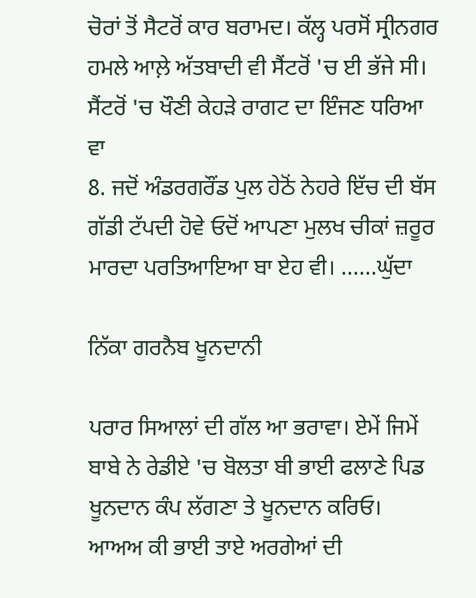ਚੋਰਾਂ ਤੋਂ ਸੈਟਰੋਂ ਕਾਰ ਬਰਾਮਦ। ਕੱਲ੍ਹ ਪਰਸੋਂ ਸ੍ਰੀਨਗਰ ਹਮਲੇ ਆਲ਼ੇ ਅੱਤਬਾਦੀ ਵੀ ਸੈਂਟਰੋਂ 'ਚ ਈ ਭੱਜੇ ਸੀ। ਸੈਂਟਰੋਂ 'ਚ ਖੌਣੀ ਕੇਹੜੇ ਰਾਗਟ ਦਾ ਇੰਜਣ ਧਰਿਆ ਵਾ
8. ਜਦੋਂ ਅੰਡਰਗਰੌਂਡ ਪੁਲ ਹੇਠੋਂ ਨੇਹਰੇ ਇੱਚ ਦੀ ਬੱਸ ਗੱਡੀ ਟੱਪਦੀ ਹੋਵੇ ਓਦੋਂ ਆਪਣਾ ਮੁਲਖ ਚੀਕਾਂ ਜ਼ਰੂਰ ਮਾਰਦਾ ਪਰਤਿਆਇਆ ਬਾ ਏਹ ਵੀ। ......ਘੁੱਦਾ

ਨਿੱਕਾ ਗਰਨੈਬ ਖੂਨਦਾਨੀ

ਪਰਾਰ ਸਿਆਲਾਂ ਦੀ ਗੱਲ ਆ ਭਰਾਵਾ। ਏਮੇਂ ਜਿਮੇਂ ਬਾਬੇ ਨੇ ਰੇਡੀਏ 'ਚ ਬੋਲਤਾ ਬੀ ਭਾਈ ਫਲਾਣੇ ਪਿਡ ਖੂਨਦਾਨ ਕੰਪ ਲੱਗਣਾ ਤੇ ਖੂਨਦਾਨ ਕਰਿਓ। ਆਅਅ ਕੀ ਭਾਈ ਤਾਏ ਅਰਗੇਆਂ ਦੀ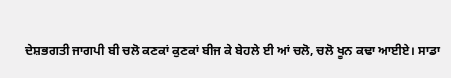ਦੇਸ਼ਭਗਤੀ ਜਾਗਪੀ ਬੀ ਚਲੋ ਕਣਕਾਂ ਕੁਣਕਾਂ ਬੀਜ ਕੇ ਬੇਹਲੇ ਈ ਆਂ ਚਲੋ, ਚਲੋ ਖੂਨ ਕਢਾ ਆਈਏ। ਸਾਡਾ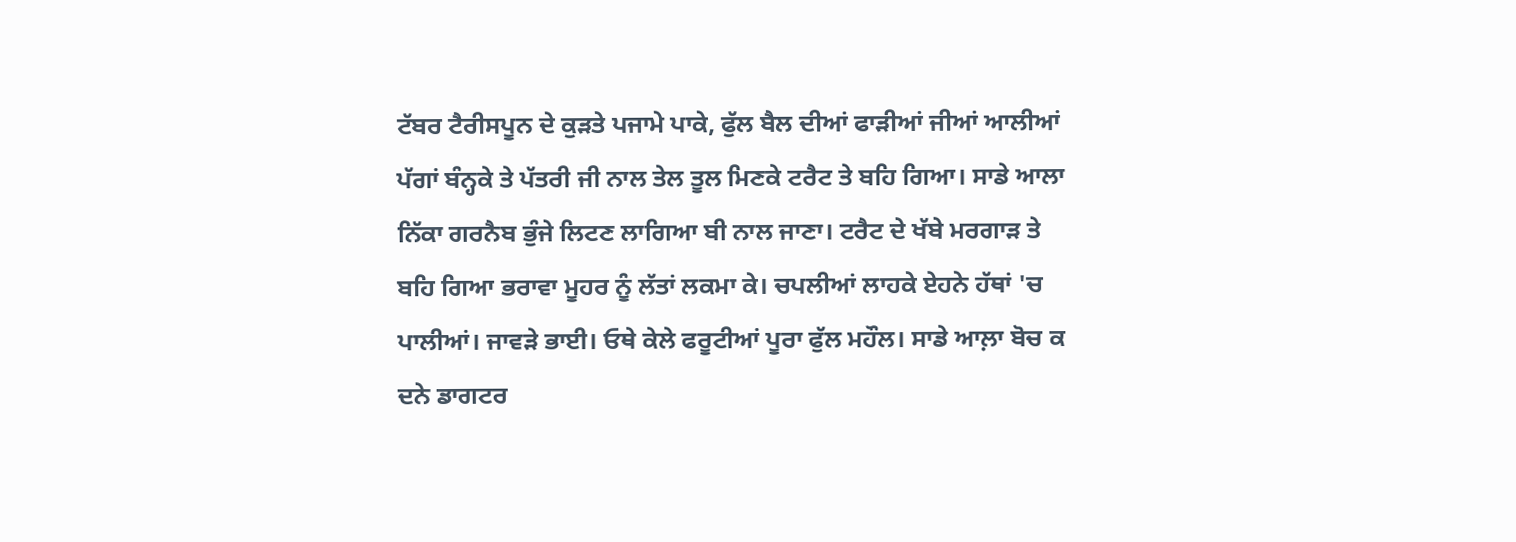ਟੱਬਰ ਟੈਰੀਸਪੂਨ ਦੇ ਕੁੜਤੇ ਪਜਾਮੇ ਪਾਕੇ, ਫੁੱਲ ਬੈਲ ਦੀਆਂ ਫਾੜੀਆਂ ਜੀਆਂ ਆਲੀਆਂ ਪੱਗਾਂ ਬੰਨ੍ਹਕੇ ਤੇ ਪੱਤਰੀ ਜੀ ਨਾਲ ਤੇਲ ਤੂਲ ਮਿਣਕੇ ਟਰੈਟ ਤੇ ਬਹਿ ਗਿਆ। ਸਾਡੇ ਆਲਾ ਨਿੱਕਾ ਗਰਨੈਬ ਭੁੰਜੇ ਲਿਟਣ ਲਾਗਿਆ ਬੀ ਨਾਲ ਜਾਣਾ। ਟਰੈਟ ਦੇ ਖੱਬੇ ਮਰਗਾੜ ਤੇ ਬਹਿ ਗਿਆ ਭਰਾਵਾ ਮੂਹਰ ਨੂੰ ਲੱਤਾਂ ਲਕਮਾ ਕੇ। ਚਪਲੀਆਂ ਲਾਹਕੇ ਏਹਨੇ ਹੱਥਾਂ 'ਚ ਪਾਲੀਆਂ। ਜਾਵੜੇ ਭਾਈ। ਓਥੇ ਕੇਲੇ ਫਰੂਟੀਆਂ ਪੂਰਾ ਫੁੱਲ ਮਹੌਲ। ਸਾਡੇ ਆਲ਼ਾ ਬੋਚ ਕ ਦਨੇ ਡਾਗਟਰ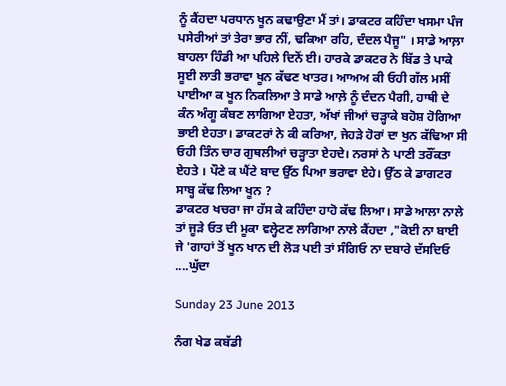ਨੂੰ ਕੈਂਹਦਾ ਪਰਧਾਨ ਖੂਨ ਕਢਾਉਣਾ ਮੈਂ ਤਾਂ। ਡਾਕਟਰ ਕਹਿੰਦਾ ਖਸਮਾ ਪੰਜ ਪਸੇਰੀਆਂ ਤਾਂ ਤੇਰਾ ਭਾਰ ਨੀਂ, ਢਕਿਆ ਰਹਿ, ਦੰਦਲ ਪੈਜੂ" । ਸਾਡੇ ਆਲ਼ਾ ਬਾਹਲਾ ਹਿੰਡੀ ਆ ਪਹਿਲੇ ਦਿਨੋਂ ਈ। ਹਾਰਕੇ ਡਾਕਟਰ ਨੇ ਬਿੱਡ ਤੇ ਪਾਕੇ ਸੂਈ ਲਾਤੀ ਭਰਾਵਾ ਖੂਨ ਕੱਢਣ ਖਾਤਰ। ਆਅਅ ਕੀ ਓਹੀ ਗੱਲ ਮਸੀਂ ਪਾਈਆ ਕ ਖੂਨ ਨਿਕਲਿਆ ਤੇ ਸਾਡੇ ਆਲ਼ੇ ਨੂੰ ਦੰਦਨ ਪੈਗੀ, ਹਾਥੀ ਦੇ ਕੰਨ ਅੰਗੂ ਕੰਬਣ ਲਾਗਿਆ ਏਹਤਾ, ਅੱਖਾਂ ਜੀਆਂ ਚੜ੍ਹਾਕੇ ਬਹੋਸ਼ ਹੋਗਿਆ ਭਾਈ ਏਹਤਾ। ਡਾਕਟਰਾਂ ਨੇ ਕੀ ਕਰਿਆ, ਜੇਹੜੇ ਹੋਰਾਂ ਦਾ ਖੁਨ ਕੱਢਿਆ ਸੀ ਓਹੀ ਤਿੰਨ ਚਾਰ ਗੁਥਲੀਆਂ ਚੜ੍ਹਾਤਾ ਏਹਦੇ। ਨਰਸਾਂ ਨੇ ਪਾਣੀ ਤਰੌਂਕਤਾ ਏਹਤੇ । ਪੌਣੇ ਕ ਘੈਂਟੇ ਬਾਦ ਉੱਠ ਪਿਆ ਭਰਾਵਾ ਏਹੇ। ਉੱਠ ਕੇ ਡਾਗਟਰ ਸਾਬ੍ਹ ਕੱਢ ਲਿਆ ਖੂਨ ?
ਡਾਕਟਰ ਖਚਰਾ ਜਾ ਹੱਸ ਕੇ ਕਹਿੰਦਾ ਹਾਹੋ ਕੱਢ ਲਿਆ। ਸਾਡੇ ਆਲਾ ਨਾਲੇ ਤਾਂ ਜੂੜੇ ਓਤ ਦੀ ਮੂਕਾ ਵਲ੍ਹੇਟਣ ਲਾਗਿਆ ਨਾਲੇ ਕੈਂਹਦਾ ,"ਕੋਈ ਨਾ ਬਾਈ ਜੇ 'ਗਾਹਾਂ ਤੋਂ ਖੂਨ ਖਾਨ ਦੀ ਲੋੜ ਪਈ ਤਾਂ ਸੰਗਿਓ ਨਾ ਦਬਾਰੇ ਦੱਸਦਿਓ ....ਘੁੱਦਾ

Sunday 23 June 2013

ਨੰਗ ਖੇਡ ਕਬੱਡੀ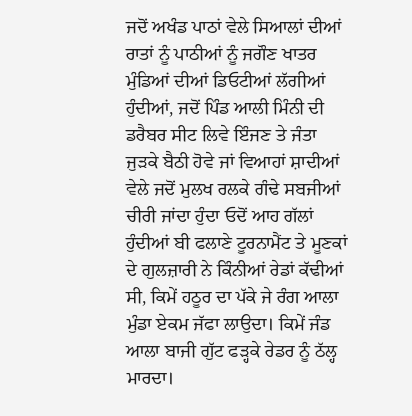ਜਦੋਂ ਅਖੰਡ ਪਾਠਾਂ ਵੇਲੇ ਸਿਆਲਾਂ ਦੀਆਂ ਰਾਤਾਂ ਨੂੰ ਪਾਠੀਆਂ ਨੂੰ ਜਗੌਣ ਖਾਤਰ ਮੁੰਡਿਆਂ ਦੀਆਂ ਡਿਓਟੀਆਂ ਲੱਗੀਆਂ ਹੁੰਦੀਆਂ, ਜਦੋਂ ਪਿੰਡ ਆਲੀ ਮਿੰਨੀ ਦੀ ਡਰੈਬਰ ਸੀਟ ਲਿਵੇ ਇੰਜਣ ਤੇ ਜੰਤਾ ਜੁੜਕੇ ਬੈਠੀ ਹੋਵੇ ਜਾਂ ਵਿਆਹਾਂ ਸ਼ਾਦੀਆਂ ਵੇਲੇ ਜਦੋਂ ਮੁਲਖ ਰਲਕੇ ਗੰਢੇ ਸਬਜੀਆਂ ਚੀਰੀ ਜਾਂਦਾ ਹੁੰਦਾ ਓਦੋਂ ਆਹ ਗੱਲਾਂ ਹੁੰਦੀਆਂ ਬੀ ਫਲਾਣੇ ਟੂਰਨਾਮੈਂਟ ਤੇ ਮੂਣਕਾਂ ਦੇ ਗੁਲਜ਼ਾਰੀ ਨੇ ਕਿੰਨੀਆਂ ਰੇਡਾਂ ਕੱਢੀਆਂ ਸੀ, ਕਿਮੇਂ ਹਠੂਰ ਦਾ ਪੱਕੇ ਜੇ ਰੰਗ ਆਲਾ ਮੁੰਡਾ ਏਕਮ ਜੱਫਾ ਲਾਉਦਾ। ਕਿਮੇਂ ਜੰਡ ਆਲਾ ਬਾਜੀ ਗੁੱਟ ਫੜ੍ਹਕੇ ਰੇਡਰ ਨੂੰ ਠੱਲ੍ਹ ਮਾਰਦਾ।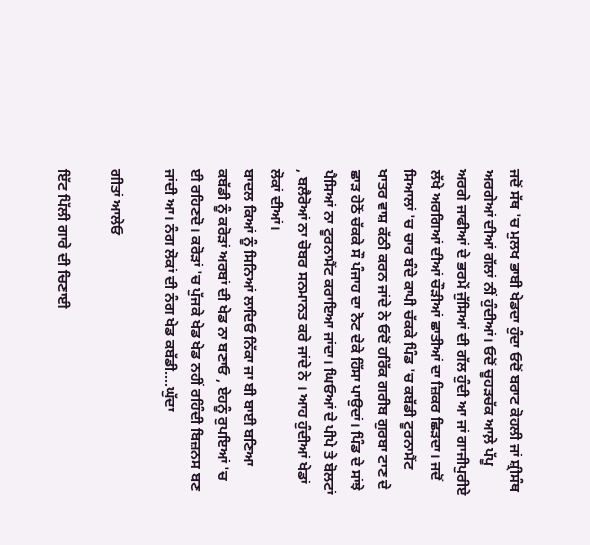ਜਦੋਂ ਸੱਥ 'ਚ ਮੁਲਖ ਭਾਬੀ ਖੇਡਦਾ ਹੁੰਦਾ ਓਦੋਂ ਬਰਾਟ ਕੋਹਲੀ ਜਾਂ ਸ਼੍ਰੀਸੰਥ ਅਰਗੇਆਂ ਦੀਆਂ ਗੱਲਾਂ ਨੀਂ ਹੁੰਦੀਆਂ। ਓਦੋਂ ਚੂਹੜਚੱਕ ਆਲ਼ੇ ਪੱਪੂ ਅਰਗੇ ਜਾਫੀਆਂ ਦੇ ਭਰਮੇਂ ਜੁੱਸਿਆਂ ਦੀ ਗੱਲ ਹੁੰਦੀ ਆ ਜਾਂ ਗਾਜੀਪੁਰੀਏ ਲੱਖੇ ਅਰਗਿਆਂ ਦੀਆਂ ਚੌੜੀਆਂ ਛਾਤੀਆਂ ਦਾ ਜ਼ਿਕਰ ਛਿੜਦਾ। ਜਦੋਂ ਸਿਆਲਾਂ 'ਚ ਚਾਰ ਬੰਦੇ ਕਾਪੀ ਚੱਕਕੇ ਪਿੰਡ 'ਚ ਕਬੱਡੀ ਟੂਰਨਾਮੈਂਟ ਖਾਤਰ ਵਾਸ਼ ਕੱਠੀ ਕਰਨ ਜਾਂਦੇ ਨੇ ਓਦੋਂ ਹਰਿੱਕ ਗਰੀਬ ਗੁਰਬਾ ਟਾਣ ਦੇ ਛਾੜ ਹੇਠੋਂ ਚੱਕਕੇ ਸੌ ਪੰਜਾਹ ਦਾ ਨੋਟ ਦੇਕੇ ਹਿੱਸਾ ਪਾਉਦਾਂ। ਪਿੰਡ ਦੇ ਸਾਂਝੇ ਪੈਸਿਆਂ ਨਾ ਟੂਰਨਾਮੈਂਟ ਕਰਾਇਆ ਜਾਂਦਾ। ਘਿਓਆਂ ਦੇ ਪੀਪੇ ਤੇ ਬੋਲਟਾਂ , ਬਲੈਰੋਆਂ ਨਾ ਚੋਬਰ ਸਨਮਾਨਤ ਕਰੇ ਜਾਂਦੇ ਨੇ । ਆਹ ਹੁੰਦੀਆਂ ਖੇਡਾਂ ਲੋਕਾਂ ਦੀਆਂ।
ਬਾਦਲ ਕਿਆਂ ਨੂੰ ਸਿਨਿਆਂ ਲਾਦਿਓ ਨਿੱਕਾ ਜਾ ਬੀ ਬਾਈ ਬਣਿਆ ਕਬੱਡੀ ਨੂੰ ਕਰੋੜਾਂ ਅਰਬਾਂ ਦੀ ਖੇਡ ਨਾ ਬਣਾਓ , ਏਹਨੂੰ ਰੁਪਇਆਂ 'ਚ ਈ ਰਹਿਣਦੋ। ਕਰੋੜਾਂ 'ਚ ਪੁੱਜਕੇ ਖੇਡ ਖੇਡ ਨਹੀਂ ਰਹਿੰਦੀ ਬਿਜ਼ਨਸ ਬਣ ਜਾਂਦੀ ਆ। ਨੰਗ ਲੋਕਾਂ ਦੀ ਨੰਗ ਖੇਡ ਕਬੱਡੀ....ਘੁੱਦਾ

ਗੀਤਾਂ ਆਲੇਓ

ਇੱਟ ਪਿੱਲੀ ਗਾਰੇ ਦੀ ਚਿਣਾਈ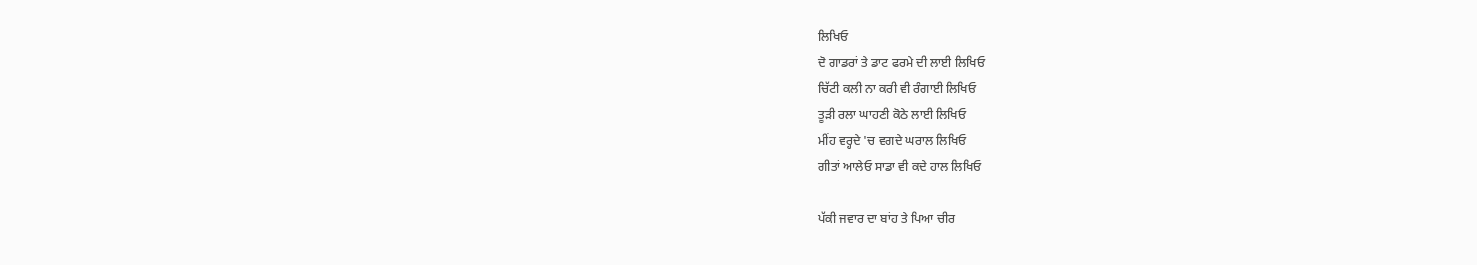ਲਿਖਿਓ
ਦੋ ਗਾਡਰਾਂ ਤੇ ਡਾਟ ਫਰਮੇ ਦੀ ਲਾਈ ਲਿਖਿਓ
ਚਿੱਟੀ ਕਲੀ ਨਾ ਕਰੀ ਵੀ ਰੰਗਾਈ ਲਿਖਿਓ
ਤੂੜੀ ਰਲਾ ਘਾਹਣੀ ਕੋਠੇ ਲਾਈ ਲਿਖਿਓ
ਮੀਂਹ ਵਰ੍ਹਦੇ 'ਚ ਵਗਦੇ ਘਰਾਲ ਲਿਖਿਓ
ਗੀਤਾਂ ਆਲੇਓ ਸਾਡਾ ਵੀ ਕਦੇ ਹਾਲ ਲਿਖਿਓ

ਪੱਕੀ ਜਵਾਰ ਦਾ ਬਾਂਹ ਤੇ ਪਿਆ ਚੀਰ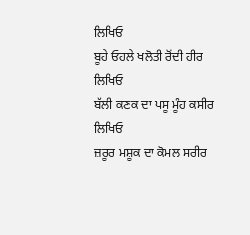ਲਿਖਿਓ
ਬੂਹੇ ਓਹਲੇ ਖਲੋਤੀ ਰੋਂਦੀ ਹੀਰ ਲਿਖਿਓ
ਬੱਲੀ ਕਣਕ ਦਾ ਪਸੂ ਮੂੰਹ ਕਸੀਰ ਲਿਖਿਓ
ਜ਼ਰੂਰ ਮਸ਼ੂਕ ਦਾ ਕੋਮਲ ਸਰੀਰ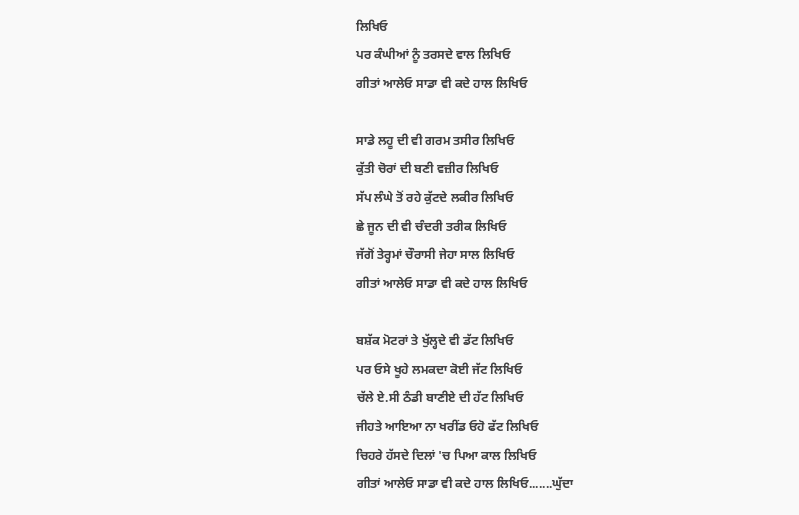ਲਿਖਿਓ
ਪਰ ਕੰਘੀਆਂ ਨੂੰ ਤਰਸਦੇ ਵਾਲ ਲਿਖਿਓ
ਗੀਤਾਂ ਆਲੇਓ ਸਾਡਾ ਵੀ ਕਦੇ ਹਾਲ ਲਿਖਿਓ

ਸਾਡੇ ਲਹੂ ਦੀ ਵੀ ਗਰਮ ਤਸੀਰ ਲਿਖਿਓ
ਕੁੱਤੀ ਚੋਰਾਂ ਦੀ ਬਣੀ ਵਜ਼ੀਰ ਲਿਖਿਓ
ਸੱਪ ਲੰਘੇ ਤੋਂ ਰਹੇ ਕੁੱਟਦੇ ਲਕੀਰ ਲਿਖਿਓ
ਛੇ ਜੂਨ ਦੀ ਵੀ ਚੰਦਰੀ ਤਰੀਕ ਲਿਖਿਓ
ਜੱਗੋਂ ਤੇਰ੍ਹਮਾਂ ਚੌਰਾਸੀ ਜੇਹਾ ਸਾਲ ਲਿਖਿਓ
ਗੀਤਾਂ ਆਲੇਓ ਸਾਡਾ ਵੀ ਕਦੇ ਹਾਲ ਲਿਖਿਓ

ਬਸ਼ੱਕ ਮੋਟਰਾਂ ਤੇ ਖੁੱਲ੍ਹਦੇ ਵੀ ਡੱਟ ਲਿਖਿਓ
ਪਰ ਓਸੇ ਖੂਹੇ ਲਮਕਦਾ ਕੋਈ ਜੱਟ ਲਿਖਿਓ
ਚੱਲੇ ਏ.ਸੀ ਠੰਡੀ ਬਾਣੀਏ ਦੀ ਹੱਟ ਲਿਖਿਓ
ਜੀਹਤੇ ਆਇਆ ਨਾ ਖਰੀਂਡ ਓਹੋ ਫੱਟ ਲਿਖਿਓ
ਚਿਹਰੇ ਹੱਸਦੇ ਦਿਲਾਂ 'ਚ ਪਿਆ ਕਾਲ ਲਿਖਿਓ
ਗੀਤਾਂ ਆਲੇਓ ਸਾਡਾ ਵੀ ਕਦੇ ਹਾਲ ਲਿਖਿਓ.......ਘੁੱਦਾ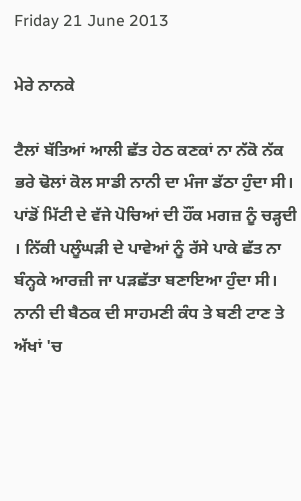Friday 21 June 2013

ਮੇਰੇ ਨਾਨਕੇ

ਟੈਲਾਂ ਬੱਤਿਆਂ ਆਲੀ ਛੱਤ ਹੇਠ ਕਣਕਾਂ ਨਾ ਨੱਕੋ ਨੱਕ ਭਰੇ ਢੋਲਾਂ ਕੋਲ ਸਾਡੀ ਨਾਨੀ ਦਾ ਮੰਜਾ ਡੱਠਾ ਹੁੰਦਾ ਸੀ। ਪਾਂਡੋਂ ਮਿੱਟੀ ਦੇ ਵੱਜੇ ਪੋਚਿਆਂ ਦੀ ਹੌਂਕ ਮਗਜ਼ ਨੂੰ ਚੜ੍ਹਦੀ । ਨਿੱਕੀ ਪਲੂੰਘੜੀ ਦੇ ਪਾਵੇਆਂ ਨੂੰ ਰੱਸੇ ਪਾਕੇ ਛੱਤ ਨਾ ਬੰਨ੍ਹਕੇ ਆਰਜ਼ੀ ਜਾ ਪੜਛੱਤਾ ਬਣਾਇਆ ਹੁੰਦਾ ਸੀ। ਨਾਨੀ ਦੀ ਬੈਠਕ ਦੀ ਸਾਹਮਣੀ ਕੰਧ ਤੇ ਬਣੀ ਟਾਣ ਤੇ ਅੱਖਾਂ 'ਚ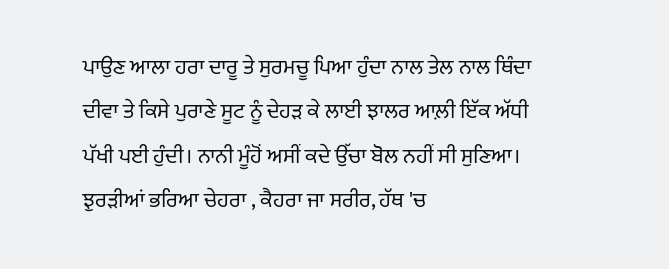ਪਾਉਣ ਆਲਾ ਹਰਾ ਦਾਰੂ ਤੇ ਸੁਰਮਚੂ ਪਿਆ ਹੁੰਦਾ ਨਾਲ ਤੇਲ ਨਾਲ ਥਿੰਦਾ ਦੀਵਾ ਤੇ ਕਿਸੇ ਪੁਰਾਣੇ ਸੂਟ ਨੂੰ ਦੇਹੜ ਕੇ ਲਾਈ ਝਾਲਰ ਆਲ਼ੀ ਇੱਕ ਅੱਧੀ ਪੱਖੀ ਪਈ ਹੁੰਦੀ। ਨਾਨੀ ਮੂੰਹੋਂ ਅਸੀਂ ਕਦੇ ਉੱਚਾ ਬੋਲ ਨਹੀਂ ਸੀ ਸੁਣਿਆ। ਝੁਰੜੀਆਂ ਭਰਿਆ ਚੇਹਰਾ , ਕੈਹਰਾ ਜਾ ਸਰੀਰ, ਹੱਥ 'ਚ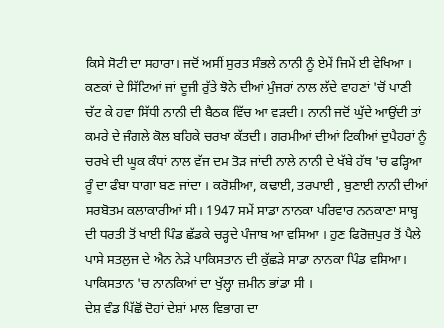ਕਿਸੇ ਸੋਟੀ ਦਾ ਸਹਾਰਾ। ਜਦੋਂ ਅਸੀਂ ਸੁਰਤ ਸੰਭਲੇ ਨਾਨੀ ਨੂੰ ਏਮੇਂ ਜਿਮੇਂ ਈ ਵੇਖਿਆ । ਕਣਕਾਂ ਦੇ ਸਿੱਟਿਆਂ ਜਾਂ ਦੂਜੀ ਰੁੱਤੇ ਝੋਨੇ ਦੀਆਂ ਮੁੰਜਰਾਂ ਨਾਲ ਲੱਦੇ ਵਾਹਣਾਂ 'ਚੋਂ ਪਾਣੀ ਚੱਟ ਕੇ ਹਵਾ ਸਿੱਧੀ ਨਾਨੀ ਦੀ ਬੈਠਕ ਵਿੱਚ ਆ ਵੜਦੀ। ਨਾਨੀ ਜਦੋਂ ਘੁੱਦੇ ਆਉਂਦੀ ਤਾਂ ਕਮਰੇ ਦੇ ਜੰਗਲੇ ਕੋਲ ਬਹਿਕੇ ਚਰਖਾ ਕੱਤਦੀ। ਗਰਮੀਆਂ ਦੀਆਂ ਟਿਕੀਆਂ ਦੁਪੈਹਰਾਂ ਨੂੰ ਚਰਖੇ ਦੀ ਘੂਕ ਕੰਧਾਂ ਨਾਲ ਵੱਜ ਦਮ ਤੋੜ ਜਾਂਦੀ ਨਾਲੇ ਨਾਨੀ ਦੇ ਖੱਬੇ ਹੱਥ 'ਚ ਫੜ੍ਹਿਆ ਰੂੰ ਦਾ ਫੰਬਾ ਧਾਗਾ ਬਣ ਜਾਂਦਾ । ਕਰੋਸ਼ੀਆ, ਕਢਾਈ, ਤਰਪਾਈ , ਬੁਣਾਈ ਨਾਨੀ ਦੀਆਂ ਸਰਬੋਤਮ ਕਲਾਕਾਰੀਆਂ ਸੀ। 1947 ਸਮੇਂ ਸਾਡਾ ਨਾਨਕਾ ਪਰਿਵਾਰ ਨਨਕਾਣਾ ਸਾਬ੍ਹ ਦੀ ਧਰਤੀ ਤੋਂ ਖਾਈ ਪਿੰਡ ਛੱਡਕੇ ਚੜ੍ਹਦੇ ਪੰਜਾਬ ਆ ਵਸਿਆ । ਹੁਣ ਫਿਰੋਜ਼ਪੁਰ ਤੋਂ ਪੈਲੇ ਪਾਸੇ ਸਤਲੁਜ ਦੇ ਐਨ ਨੇੜੇ ਪਾਕਿਸਤਾਨ ਦੀ ਕੁੱਛੜੇ ਸਾਡਾ ਨਾਨਕਾ ਪਿੰਡ ਵਸਿਆ। ਪਾਕਿਸਤਾਨ 'ਚ ਨਾਨਕਿਆਂ ਦਾ ਖੁੱਲ੍ਹਾ ਜ਼ਮੀਨ ਭਾਂਡਾ ਸੀ ।
ਦੇਸ਼ ਵੰਡ ਪਿੱਛੋਂ ਦੋਹਾਂ ਦੇਸ਼ਾਂ ਮਾਲ ਵਿਭਾਗ ਦਾ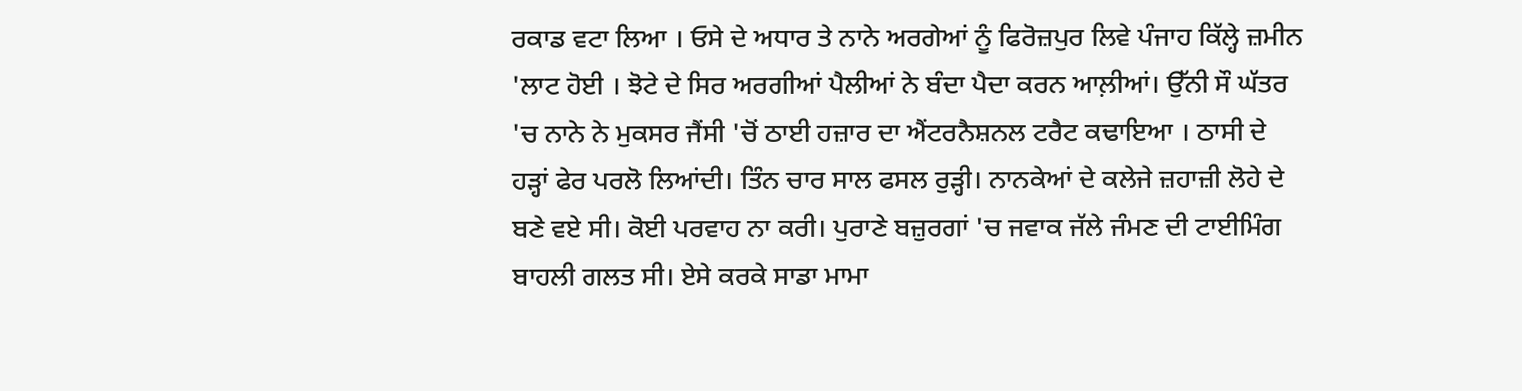ਰਕਾਡ ਵਟਾ ਲਿਆ । ਓਸੇ ਦੇ ਅਧਾਰ ਤੇ ਨਾਨੇ ਅਰਗੇਆਂ ਨੂੰ ਫਿਰੋਜ਼ਪੁਰ ਲਿਵੇ ਪੰਜਾਹ ਕਿੱਲ੍ਹੇ ਜ਼ਮੀਨ 'ਲਾਟ ਹੋਈ । ਝੋਟੇ ਦੇ ਸਿਰ ਅਰਗੀਆਂ ਪੈਲੀਆਂ ਨੇ ਬੰਦਾ ਪੈਦਾ ਕਰਨ ਆਲ਼ੀਆਂ। ਉੱਨੀ ਸੌ ਘੱਤਰ 'ਚ ਨਾਨੇ ਨੇ ਮੁਕਸਰ ਜੈਂਸੀ 'ਚੋਂ ਠਾਈ ਹਜ਼ਾਰ ਦਾ ਐਂਟਰਨੈਸ਼ਨਲ ਟਰੈਟ ਕਢਾਇਆ । ਠਾਸੀ ਦੇ ਹੜ੍ਹਾਂ ਫੇਰ ਪਰਲੋ ਲਿਆਂਦੀ। ਤਿੰਨ ਚਾਰ ਸਾਲ ਫਸਲ ਰੁੜ੍ਹੀ। ਨਾਨਕੇਆਂ ਦੇ ਕਲੇਜੇ ਜ਼ਹਾਜ਼ੀ ਲੋਹੇ ਦੇ ਬਣੇ ਵਏ ਸੀ। ਕੋਈ ਪਰਵਾਹ ਨਾ ਕਰੀ। ਪੁਰਾਣੇ ਬਜ਼ੁਰਗਾਂ 'ਚ ਜਵਾਕ ਜੱਲੇ ਜੰਮਣ ਦੀ ਟਾਈਮਿੰਗ ਬਾਹਲੀ ਗਲਤ ਸੀ। ਏਸੇ ਕਰਕੇ ਸਾਡਾ ਮਾਮਾ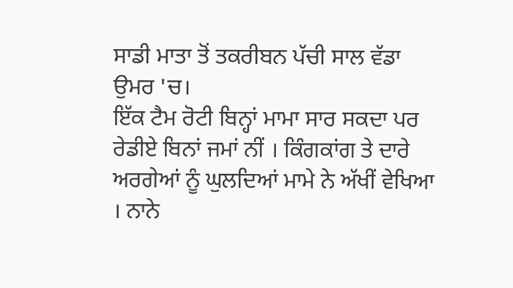ਸਾਡੀ ਮਾਤਾ ਤੋਂ ਤਕਰੀਬਨ ਪੱਚੀ ਸਾਲ ਵੱਡਾ ਉਮਰ 'ਚ।
ਇੱਕ ਟੈਮ ਰੋਟੀ ਬਿਨ੍ਹਾਂ ਮਾਮਾ ਸਾਰ ਸਕਦਾ ਪਰ ਰੇਡੀਏ ਬਿਨਾਂ ਜਮਾਂ ਨੀਂ । ਕਿੰਗਕਾਂਗ ਤੇ ਦਾਰੇ ਅਰਗੇਆਂ ਨੂੰ ਘੁਲਦਿਆਂ ਮਾਮੇ ਨੇ ਅੱਖੀਂ ਵੇਖਿਆ । ਨਾਨੇ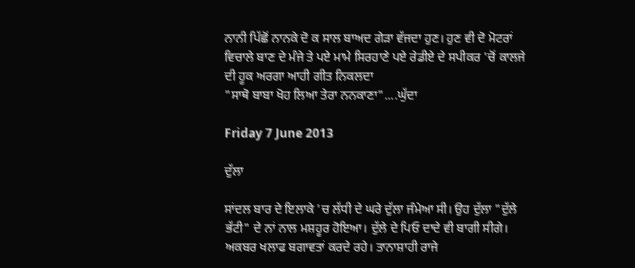ਨਾਨੀ ਪਿੱਛੋਂ ਨਾਨਕੇ ਦੋ ਕ ਸਾਲ ਬਾਅਦ ਗੇੜਾ ਵੱਜਦਾ ਹੁਣ। ਹੁਣ ਵੀ ਦੋ ਮੋਟਰਾਂ ਵਿਚਾਲੇ ਬਾਣ ਦੇ ਮੰਜੇ ਤੇ ਪਏ ਮਾਮੇ ਸਿਰਹਾਣੇ ਪਏ ਰੇਡੀਏ ਦੇ ਸਪੀਕਰ 'ਚੋਂ ਕਾਲਜੇ ਦੀ ਹੂਕ ਅਰਗਾ ਆਹੀ ਗੀਤ ਨਿਕਲਦਾ
"ਸਾਥੋ ਬਾਬਾ ਖੋਹ ਲਿਆ ਤੇਰਾ ਨਨਕਾਣਾ"....ਘੁੱਦਾ

Friday 7 June 2013

ਦੁੱਲਾ

ਸਾਂਦਲ ਬਾਰ ਦੇ ਇਲਾਕੇ 'ਚ ਲੱਧੀ ਦੇ ਘਰੇ ਦੁੱਲਾ ਜੰਮੇਆ ਸੀ। ਉਹ ਦੁੱਲਾ "ਦੁੱਲੇ ਭੱਟੀ" ਦੇ ਨਾਂ ਨਾਲ ਮਸ਼ਹੂਰ ਹੋਇਆ। ਦੁੱਲੇ ਦੇ ਪਿਓ ਦਾਦੇ ਵੀ ਬਾਗੀ ਸੀਗੇ। ਅਕਬਰ ਖਲਾਫ ਬਗਾਵਤਾਂ ਕਰਦੇ ਰਹੇ। ਤਾਨਾਸ਼ਾਹੀ ਰਾਜੇ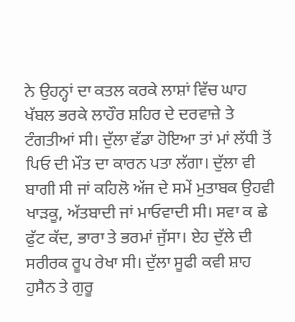ਨੇ ਉਹਨ੍ਹਾਂ ਦਾ ਕਤਲ ਕਰਕੇ ਲਾਸ਼ਾਂ ਵਿੱਚ ਘਾਹ ਖੱਬਲ ਭਰਕੇ ਲਾਹੌਰ ਸ਼ਹਿਰ ਦੇ ਦਰਵਾਜ਼ੇ ਤੇ ਟੰਗਤੀਆਂ ਸੀ। ਦੁੱਲਾ ਵੱਡਾ ਹੋਇਆ ਤਾਂ ਮਾਂ ਲੱਧੀ ਤੋਂ ਪਿਓ ਦੀ ਮੌਤ ਦਾ ਕਾਰਨ ਪਤਾ ਲੱਗਾ। ਦੁੱਲਾ ਵੀ ਬਾਗੀ ਸੀ ਜਾਂ ਕਹਿਲੋ ਅੱਜ ਦੇ ਸਮੇਂ ਮੁਤਾਬਕ ਉਹਵੀ ਖਾੜਕੂ, ਅੱਤਬਾਦੀ ਜਾਂ ਮਾਓਵਾਦੀ ਸੀ। ਸਵਾ ਕ ਛੇ ਫੁੱਟ ਕੱਦ, ਭਾਰਾ ਤੇ ਭਰਮਾਂ ਜੁੱਸਾ। ਏਹ ਦੁੱਲੇ ਦੀ ਸਰੀਰਕ ਰੂਪ ਰੇਖਾ ਸੀ। ਦੁੱਲਾ ਸੂਫੀ ਕਵੀ ਸ਼ਾਹ ਹੁਸੈਨ ਤੇ ਗੁਰੂ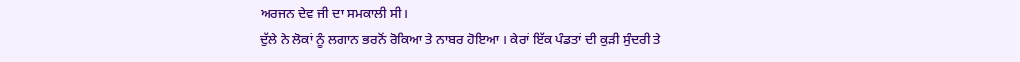ਅਰਜਨ ਦੇਵ ਜੀ ਦਾ ਸਮਕਾਲੀ ਸੀ।
ਦੁੱਲੇ ਨੇ ਲੋਕਾਂ ਨੂੰ ਲਗਾਨ ਭਰਨੋਂ ਰੋਕਿਆ ਤੇ ਨਾਬਰ ਹੋਇਆ । ਕੇਰਾਂ ਇੱਕ ਪੰਡਤਾਂ ਦੀ ਕੁੜੀ ਸੁੰਦਰੀ ਤੇ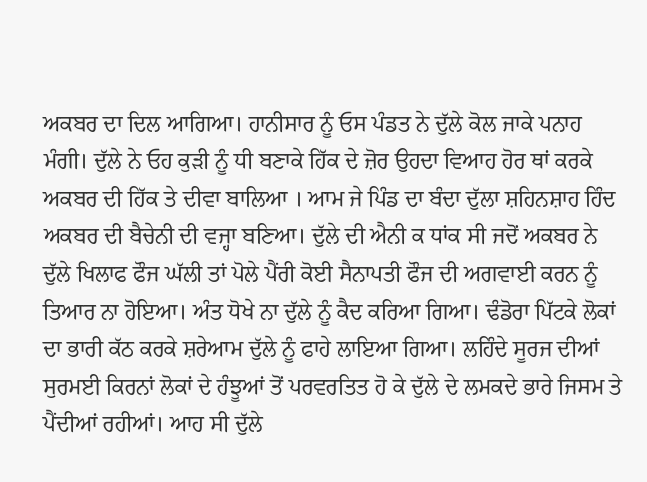ਅਕਬਰ ਦਾ ਦਿਲ ਆਗਿਆ। ਹਾਨੀਸਾਰ ਨੂੰ ਓਸ ਪੰਡਤ ਨੇ ਦੁੱਲੇ ਕੋਲ ਜਾਕੇ ਪਨਾਹ ਮੰਗੀ। ਦੁੱਲੇ ਨੇ ਓਹ ਕੁੜੀ ਨੂੰ ਧੀ ਬਣਾਕੇ ਹਿੱਕ ਦੇ ਜ਼ੋਰ ਉਹਦਾ ਵਿਆਹ ਹੋਰ ਥਾਂ ਕਰਕੇ ਅਕਬਰ ਦੀ ਹਿੱਕ ਤੇ ਦੀਵਾ ਬਾਲਿਆ । ਆਮ ਜੇ ਪਿੰਡ ਦਾ ਬੰਦਾ ਦੁੱਲਾ ਸ਼ਹਿਨਸ਼ਾਹ ਹਿੰਦ ਅਕਬਰ ਦੀ ਬੈਚੇਨੀ ਦੀ ਵਜ੍ਹਾ ਬਣਿਆ। ਦੁੱਲੇ ਦੀ ਐਨੀ ਕ ਧਾਂਕ ਸੀ ਜਦੋਂ ਅਕਬਰ ਨੇ ਦੁੱਲੇ ਖਿਲਾਫ ਫੌਜ ਘੱਲੀ ਤਾਂ ਪੋਲੇ ਪੈਂਰੀ ਕੋਈ ਸੈਨਾਪਤੀ ਫੌਜ ਦੀ ਅਗਵਾਈ ਕਰਨ ਨੂੰ ਤਿਆਰ ਨਾ ਹੋਇਆ। ਅੰਤ ਧੋਖੇ ਨਾ ਦੁੱਲੇ ਨੂੰ ਕੈਦ ਕਰਿਆ ਗਿਆ। ਢੰਡੋਰਾ ਪਿੱਟਕੇ ਲੋਕਾਂ ਦਾ ਭਾਰੀ ਕੱਠ ਕਰਕੇ ਸ਼ਰੇਆਮ ਦੁੱਲੇ ਨੂੰ ਫਾਹੇ ਲਾਇਆ ਗਿਆ। ਲਹਿੰਦੇ ਸੂਰਜ ਦੀਆਂ ਸੁਰਮਈ ਕਿਰਨਾਂ ਲੋਕਾਂ ਦੇ ਹੰਝੂਆਂ ਤੋਂ ਪਰਵਰਤਿਤ ਹੋ ਕੇ ਦੁੱਲੇ ਦੇ ਲਮਕਦੇ ਭਾਰੇ ਜਿਸਮ ਤੇ ਪੈਂਦੀਆਂ ਰਹੀਆਂ। ਆਹ ਸੀ ਦੁੱਲੇ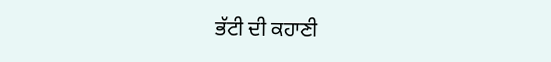ਭੱਟੀ ਦੀ ਕਹਾਣੀ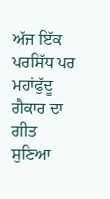ਅੱਜ ਇੱਕ ਪਰਸਿੱਧ ਪਰ ਮਹਾਂਫੁੱਦੂ ਗੈਕਾਰ ਦਾ ਗੀਤ ਸੁਣਿਆ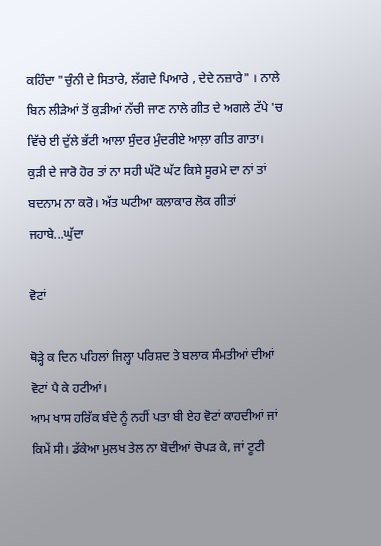ਕਹਿੰਦਾ "ਚੁੰਨੀ ਦੇ ਸਿਤਾਰੇ, ਲੱਗਦੇ ਪਿਆਰੇ , ਦੇਦੇ ਨਜ਼ਾਰੇ" । ਨਾਲੇ ਬਿਨ ਲੀੜੇਆਂ ਤੋਂ ਕੁੜੀਆਂ ਨੱਚੀ ਜਾਣ ਨਾਲੇ ਗੀਤ ਦੇ ਅਗਲੇ ਟੱਪੇ 'ਚ ਵਿੱਚੇ ਈ ਦੁੱਲੇ ਭੱਟੀ ਆਲਾ ਸੁੰਦਰ ਮੁੰਦਰੀਏ ਆਲ਼ਾ ਗੀਤ ਗਾਤਾ।
ਕੁੜੀ ਦੇ ਜਾਰੋ ਹੋਰ ਤਾਂ ਨਾ ਸਹੀ ਘੱਟੋ ਘੱਟ ਕਿਸੇ ਸੂਰਮੇ ਦਾ ਨਾਂ ਤਾਂ ਬਦਨਾਮ ਨਾ ਕਰੋ। ਅੱਤ ਘਟੀਆ ਕਲਾਕਾਰ ਲੋਕ ਗੀਤਾਂ ਜਹਾਬੇ...ਘੁੱਦਾ

ਵੋਟਾਂ

ਥੋੜ੍ਹੇ ਕ ਦਿਨ ਪਹਿਲਾਂ ਜਿਲ੍ਹਾ ਪਰਿਸ਼ਦ ਤੇ ਬਲਾਕ ਸੰਮਤੀਆਂ ਦੀਆਂ ਵੋਟਾਂ ਪੈ ਕੇ ਹਟੀਆਂ।
ਆਮ ਖਾਸ ਹਰਿੱਕ ਬੰਦੇ ਨੂੰ ਨਹੀਂ ਪਤਾ ਬੀ ਏਹ ਵੋਟਾਂ ਕਾਹਦੀਆਂ ਜਾਂ ਕਿਮੇਂ ਸੀ। ਡੱਕੇਆ ਮੁਲਖ ਤੇਲ ਨਾ ਬੋਦੀਆਂ ਚੋਪੜ ਕੇ, ਜਾਂ ਟੂਟੀ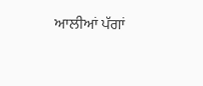ਆਲੀਆਂ ਪੱਗਾਂ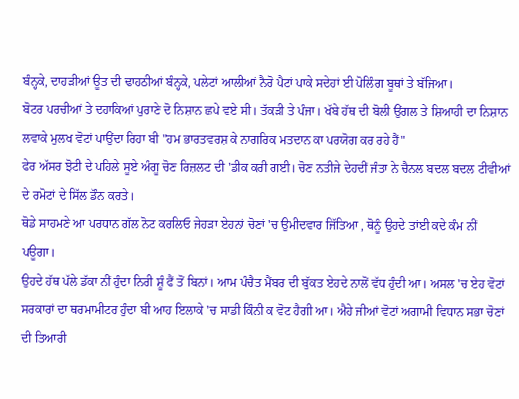ਬੰਨ੍ਹਕੇ, ਦਾਹੜੀਆਂ ਊਤ ਦੀ ਢਾਹਠੀਆਂ ਬੰਨ੍ਹਕੇ, ਪਲੇਟਾਂ ਆਲੀਆਂ ਨੈਰੋ ਪੈਟਾਂ ਪਾਕੇ ਸਦੇਹਾਂ ਈ ਪੋਲਿੰਗ ਬੂਥਾਂ ਤੇ ਬੱਜਿਆ।
ਬੋਟਰ ਪਰਚੀਆਂ ਤੇ ਦਹਾਕਿਆਂ ਪੁਰਾਣੇ ਦੋ ਨਿਸ਼ਾਨ ਛਪੇ ਵਏ ਸੀ। ਤੱਕੜੀ ਤੇ ਪੰਜਾ। ਖੱਬੇ ਹੱਥ ਦੀ ਬੋਲੀ ਉਂਗਲ ਤੇ ਸ਼ਿਆਹੀ ਦਾ ਨਿਸ਼ਾਨ ਲਵਾਕੇ ਮੁਲਖ ਵੋਟਾਂ ਪਾਉਂਦਾ ਰਿਹਾ ਬੀ "ਹਮ ਭਾਰਤਵਰਸ਼ ਕੇ ਨਾਗਰਿਕ ਮਤਦਾਨ ਕਾ ਪਰਯੋਗ ਕਰ ਰਹੇ ਹੈਂ"
ਫੇਰ ਅੱਸਰ ਝੋਟੀ ਦੇ ਪਹਿਲੇ ਸੂਏ ਅੰਗੂ ਚੋਣ ਰਿਜ਼ਲਟ ਦੀ 'ਡੀਕ ਕਰੀ ਗਈ। ਚੋਣ ਨਤੀਜੇ ਦੇਹਦੀਂ ਜੰਤਾ ਨੇ ਚੈਨਲ ਬਦਲ ਬਦਲ ਟੀਵੀਆਂ ਦੇ ਰਮੋਟਾਂ ਦੇ ਸਿੱਲ ਡੌਨ ਕਰਤੇ।
ਥੋਡੇ ਸਾਹਮਣੇ ਆ ਪਰਧਾਨ ਗੱਲ ਨੋਟ ਕਰਲਿਓ ਜੇਹੜਾ ਏਹਨਾਂ ਚੋਣਾਂ 'ਚ ਉਮੀਦਵਾਰ ਜਿੱਤਿਆ , ਥੋਨੂੰ ਉਹਦੇ ਤਾਂਈ ਕਦੇ ਕੰਮ ਨੀਂ ਪਊਗਾ।
ਉਹਦੇ ਹੱਥ ਪੱਲੇ ਡੱਕਾ ਨੀਂ ਹੁੰਦਾ ਨਿਰੀ ਸ਼ੂੰ ਫੈਂ ਤੋਂ ਬਿਨਾਂ। ਆਮ ਪੰਚੈਤ ਮੈਂਬਰ ਦੀ ਬੁੱਕਤ ਏਹਦੇ ਨਾਲੋਂ ਵੱਧ ਹੁੰਦੀ ਆ। ਅਸਲ 'ਚ ਏਹ ਵੋਟਾਂ ਸਰਕਾਰਾਂ ਦਾ ਥਰਮਾਮੀਟਰ ਹੁੰਦਾ ਬੀ ਆਹ ਇਲਾਕੇ 'ਚ ਸਾਡੀ ਕਿੰਨੀ ਕ ਵੋਟ ਹੈਗੀ ਆ। ਐਹੇ ਜੀਆਂ ਵੋਟਾਂ ਅਗਾਮੀ ਵਿਧਾਨ ਸਭਾ ਚੋਣਾਂ ਦੀ ਤਿਆਰੀ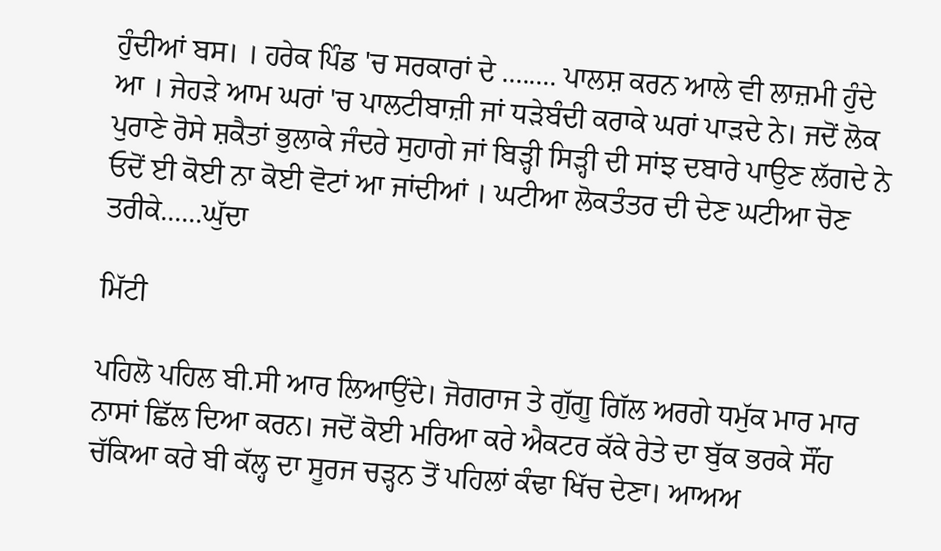ਹੁੰਦੀਆਂ ਬਸ। । ਹਰੇਕ ਪਿੰਡ 'ਚ ਸਰਕਾਰਾਂ ਦੇ ........ ਪਾਲਸ਼ ਕਰਨ ਆਲੇ ਵੀ ਲਾਜ਼ਮੀ ਹੁੰਦੇ ਆ । ਜੇਹੜੇ ਆਮ ਘਰਾਂ 'ਚ ਪਾਲਟੀਬਾਜ਼ੀ ਜਾਂ ਧੜੇਬੰਦੀ ਕਰਾਕੇ ਘਰਾਂ ਪਾੜਦੇ ਨੇ। ਜਦੋਂ ਲੋਕ ਪੁਰਾਣੇ ਰੋਸੇ ਸ਼ਕੈਤਾਂ ਭੁਲਾਕੇ ਜੰਦਰੇ ਸੁਹਾਗੇ ਜਾਂ ਬਿੜ੍ਹੀ ਸਿੜ੍ਹੀ ਦੀ ਸਾਂਝ ਦਬਾਰੇ ਪਾਉਣ ਲੱਗਦੇ ਨੇ ਓਦੋਂ ਈ ਕੋਈ ਨਾ ਕੋਈ ਵੋਟਾਂ ਆ ਜਾਂਦੀਆਂ । ਘਟੀਆ ਲੋਕਤੰਤਰ ਦੀ ਦੇਣ ਘਟੀਆ ਚੋਣ ਤਰੀਕੇ......ਘੁੱਦਾ

ਮਿੱਟੀ

ਪਹਿਲੋ ਪਹਿਲ ਬੀ.ਸੀ ਆਰ ਲਿਆਉਂਦੇ। ਜੋਗਰਾਜ ਤੇ ਗੁੱਗੂ ਗਿੱਲ ਅਰਗੇ ਧਮੁੱਕ ਮਾਰ ਮਾਰ ਨਾਸਾਂ ਛਿੱਲ ਦਿਆ ਕਰਨ। ਜਦੋਂ ਕੋਈ ਮਰਿਆ ਕਰੇ ਐਕਟਰ ਕੱਕੇ ਰੇਤੇ ਦਾ ਬੁੱਕ ਭਰਕੇ ਸੌਂਹ ਚੱਕਿਆ ਕਰੇ ਬੀ ਕੱਲ੍ਹ ਦਾ ਸੂਰਜ ਚੜ੍ਹਨ ਤੋਂ ਪਹਿਲਾਂ ਕੰਢਾ ਖਿੱਚ ਦੇਣਾ। ਆਅਅ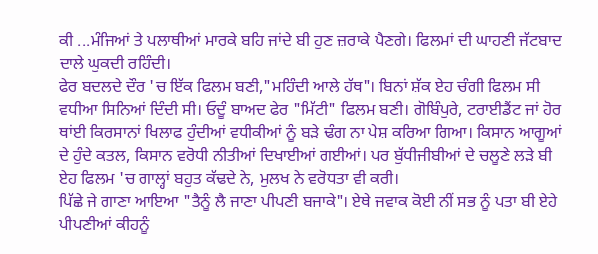ਕੀ ...ਮੰਜਿਆਂ ਤੇ ਪਲਾਥੀਆਂ ਮਾਰਕੇ ਬਹਿ ਜਾਂਦੇ ਬੀ ਹੁਣ ਜ਼ਰਾਕੇ ਪੈਣਗੇ। ਫਿਲਮਾਂ ਦੀ ਘਾਹਣੀ ਜੱਟਬਾਦ ਦਾਲੇ ਘੁਕਦੀ ਰਹਿੰਦੀ।
ਫੇਰ ਬਦਲਦੇ ਦੌਰ 'ਚ ਇੱਕ ਫਿਲਮ ਬਣੀ,"ਮਹਿੰਦੀ ਆਲੇ ਹੱਥ"। ਬਿਨਾਂ ਸ਼ੱਕ ਏਹ ਚੰਗੀ ਫਿਲਮ ਸੀ ਵਧੀਆ ਸਿਨਿਆਂ ਦਿੰਦੀ ਸੀ। ਓਦੂੰ ਬਾਅਦ ਫੇਰ "ਮਿੱਟੀ" ਫਿਲਮ ਬਣੀ। ਗੋਬਿੰਪੁਰੇ, ਟਰਾਈਡੈਂਟ ਜਾਂ ਹੋਰ ਥਾਂਈ ਕਿਰਸਾਨਾਂ ਖਿਲਾਫ ਹੁੰਦੀਆਂ ਵਧੀਕੀਆਂ ਨੂੰ ਬੜੇ ਢੰਗ ਨਾ ਪੇਸ਼ ਕਰਿਆ ਗਿਆ। ਕਿਸਾਨ ਆਗੂਆਂ ਦੇ ਹੁੰਦੇ ਕਤਲ, ਕਿਸਾਨ ਵਰੋਧੀ ਨੀਤੀਆਂ ਦਿਖਾਈਆਂ ਗਈਆਂ। ਪਰ ਬੁੱਧੀਜੀਬੀਆਂ ਦੇ ਚਲੂਣੇ ਲੜੇ ਬੀ ਏਹ ਫਿਲਮ 'ਚ ਗਾਲ੍ਹਾਂ ਬਹੁਤ ਕੱਢਦੇ ਨੇ, ਮੁਲਖ ਨੇ ਵਰੋਧਤਾ ਵੀ ਕਰੀ।
ਪਿੱਛੇ ਜੇ ਗਾਣਾ ਆਇਆ "ਤੈਨੂੰ ਲੈ ਜਾਣਾ ਪੀਪਣੀ ਬਜਾਕੇ"। ਏਥੇ ਜਵਾਕ ਕੋਈ ਨੀਂ ਸਭ ਨੂੰ ਪਤਾ ਬੀ ਏਹੇ ਪੀਪਣੀਆਂ ਕੀਹਨੂੰ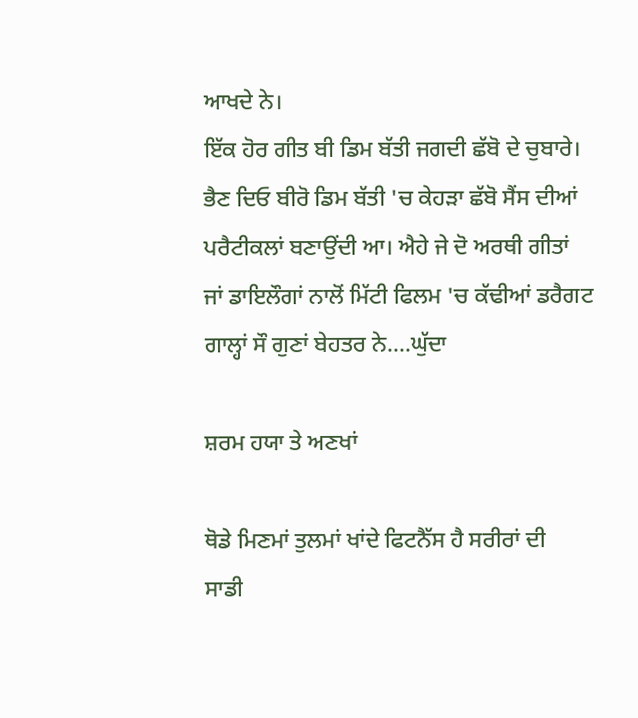ਆਖਦੇ ਨੇ।
ਇੱਕ ਹੋਰ ਗੀਤ ਬੀ ਡਿਮ ਬੱਤੀ ਜਗਦੀ ਛੱਬੋ ਦੇ ਚੁਬਾਰੇ। ਭੈਣ ਦਿਓ ਬੀਰੋ ਡਿਮ ਬੱਤੀ 'ਚ ਕੇਹੜਾ ਛੱਬੋ ਸੈਂਸ ਦੀਆਂ ਪਰੈਟੀਕਲਾਂ ਬਣਾਉਂਦੀ ਆ। ਐਹੇ ਜੇ ਦੋ ਅਰਥੀ ਗੀਤਾਂ ਜਾਂ ਡਾਇਲੌਗਾਂ ਨਾਲੋਂ ਮਿੱਟੀ ਫਿਲਮ 'ਚ ਕੱਢੀਆਂ ਡਰੈਗਟ ਗਾਲ੍ਹਾਂ ਸੌ ਗੁਣਾਂ ਬੇਹਤਰ ਨੇ....ਘੁੱਦਾ

ਸ਼ਰਮ ਹਯਾ ਤੇ ਅਣਖਾਂ

ਥੋਡੇ ਮਿਣਮਾਂ ਤੁਲਮਾਂ ਖਾਂਦੇ ਫਿਟਨੈੱਸ ਹੈ ਸਰੀਰਾਂ ਦੀ
ਸਾਡੀ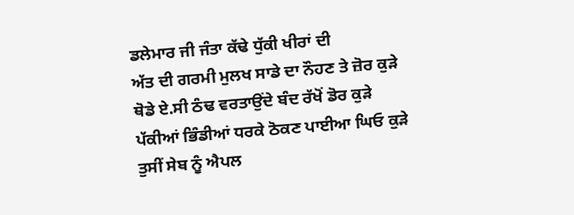ਡਲੇਮਾਰ ਜੀ ਜੰਤਾ ਕੱਢੇ ਧੁੱਕੀ ਖੀਰਾਂ ਦੀ
ਅੱਤ ਦੀ ਗਰਮੀ ਮੁਲਖ ਸਾਡੇ ਦਾ ਨੌਹਣ ਤੇ ਜ਼ੋਰ ਕੁੜੇ
ਥੋਡੇ ਏ.ਸੀ ਠੰਢ ਵਰਤਾਉਂਦੇ ਬੰਦ ਰੱਖੋਂ ਡੋਰ ਕੁੜੇ
ਪੱਕੀਆਂ ਭਿੰਡੀਆਂ ਧਰਕੇ ਠੋਕਣ ਪਾਈਆ ਘਿਓ ਕੁੜੇ
ਤੁਸੀਂ ਸੇਬ ਨੂੰ ਐਪਲ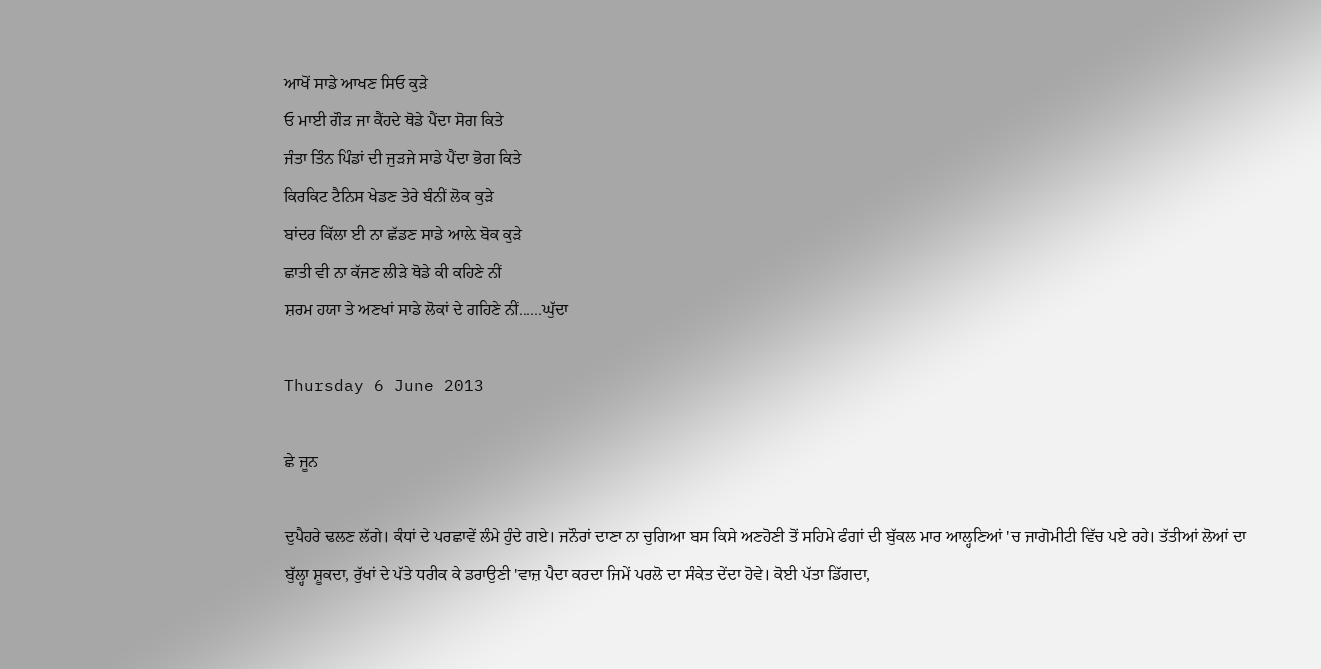ਆਖੋਂ ਸਾਡੇ ਆਖਣ ਸਿਓ ਕੁੜੇ
ਓ ਮਾਈ ਗੌੜ ਜਾ ਕੈਂਹਦੇ ਥੋਡੇ ਪੈਂਦਾ ਸੋਗ ਕਿਤੇ
ਜੰਤਾ ਤਿੰਨ ਪਿੰਡਾਂ ਦੀ ਜੁੜਜੇ ਸਾਡੇ ਪੈਂਦਾ ਭੋਗ ਕਿਤੇ
ਕਿਰਕਿਟ ਟੈਨਿਸ ਖੇਡਣ ਤੇਰੇ ਬੰਨੀਂ ਲੋਕ ਕੁੜੇ
ਬਾਂਦਰ ਕਿੱਲਾ ਈ ਨਾ ਛੱਡਣ ਸਾਡੇ ਆਲ਼ੇ ਬੋਕ ਕੁੜੇ
ਛਾਤੀ ਵੀ ਨਾ ਕੱਜਣ ਲੀੜੇ ਥੋਡੇ ਕੀ ਕਹਿਣੇ ਨੀਂ
ਸ਼ਰਮ ਹਯਾ ਤੇ ਅਣਖਾਂ ਸਾਡੇ ਲੋਕਾਂ ਦੇ ਗਹਿਣੇ ਨੀਂ......ਘੁੱਦਾ

Thursday 6 June 2013

ਛੇ ਜੂਨ

ਦੁਪੈਹਰੇ ਢਲਣ ਲੱਗੇ। ਕੰਧਾਂ ਦੇ ਪਰਛਾਵੇਂ ਲੰਮੇ ਹੁੰਦੇ ਗਏ। ਜਨੌਰਾਂ ਦਾਣਾ ਨਾ ਚੁਗਿਆ ਬਸ ਕਿਸੇ ਅਣਹੋਣੀ ਤੋਂ ਸਹਿਮੇ ਫੰਗਾਂ ਦੀ ਬੁੱਕਲ ਮਾਰ ਆਲ੍ਹਣਿਆਂ 'ਚ ਜਾਗੋਮੀਟੀ ਵਿੱਚ ਪਏ ਰਹੇ। ਤੱਤੀਆਂ ਲੋਆਂ ਦਾ ਬੁੱਲ੍ਹਾ ਸ਼ੂਕਦਾ, ਰੁੱਖਾਂ ਦੇ ਪੱਤੇ ਧਰੀਕ ਕੇ ਡਰਾਉਣੀ 'ਵਾਜ਼ ਪੈਦਾ ਕਰਦਾ ਜਿਮੇਂ ਪਰਲੋ ਦਾ ਸੰਕੇਤ ਦੇਂਦਾ ਹੋਵੇ। ਕੋਈ ਪੱਤਾ ਡਿੱਗਦਾ,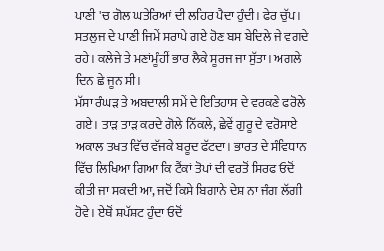ਪਾਣੀ 'ਚ ਗੋਲ ਘਤੇਰਿਆਂ ਦੀ ਲਹਿਰ ਪੈਦਾ ਹੁੰਦੀ। ਫੇਰ ਚੁੱਪ। ਸਤਲੁਜ ਦੇ ਪਾਣੀ ਜਿਮੇਂ ਸਰਾਪੇ ਗਏ ਹੋਣ ਬਸ ਬੇਦਿਲੇ ਜੇ ਵਗਦੇ ਰਹੇ। ਕਲੇਜੇ ਤੇ ਮਣਾਂਮੂੰਹੀਂ ਭਾਰ ਲੈਕੇ ਸੂਰਜ ਜਾ ਸੁੱਤਾ। ਅਗਲੇ ਦਿਨ ਛੇ ਜੂਨ ਸੀ।
ਮੱਸਾ ਰੰਘੜ ਤੇ ਅਬਦਾਲੀ ਸਮੇਂ ਦੇ ਇਤਿਹਾਸ ਦੇ ਵਰਕਣੇ ਫਰੋਲੇ ਗਏ। ਤਾੜ ਤਾੜ ਕਰਦੇ ਗੋਲੇ ਨਿੱਕਲੇ, ਛੇਵੇਂ ਗੁਰੂ ਦੇ ਵਰੋਸਾਏ ਅਕਾਲ ਤਖਤ ਵਿੱਚ ਵੱਜਕੇ ਬਰੂਦ ਫੱਟਦਾ। ਭਾਰਤ ਦੇ ਸੰਵਿਧਾਨ ਵਿੱਚ ਲਿਖਿਆ ਗਿਆ ਕਿ ਟੈਂਕਾਂ ਤੋਪਾਂ ਦੀ ਵਰਤੋਂ ਸਿਰਫ ਓਦੋਂ ਕੀਤੀ ਜਾ ਸਕਦੀ ਆ, ਜਦੋਂ ਕਿਸੇ ਬਿਗਾਨੇ ਦੇਸ਼ ਨਾ ਜੰਗ ਲੱਗੀ ਹੋਵੇ। ਏਥੋਂ ਸ਼ਪੱਸ਼ਟ ਹੁੰਦਾ ਓਦੋਂ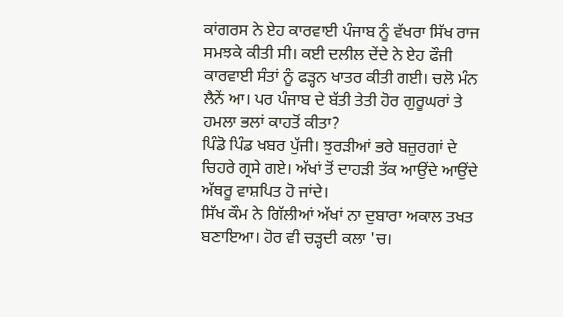ਕਾਂਗਰਸ ਨੇ ਏਹ ਕਾਰਵਾਈ ਪੰਜਾਬ ਨੂੰ ਵੱਖਰਾ ਸਿੱਖ ਰਾਜ ਸਮਝਕੇ ਕੀਤੀ ਸੀ। ਕਈ ਦਲੀਲ ਦੇਂਦੇ ਨੇ ਏਹ ਫੌਜੀ ਕਾਰਵਾਈ ਸੰਤਾਂ ਨੂੰ ਫੜ੍ਹਨ ਖਾਤਰ ਕੀਤੀ ਗਈ। ਚਲੋ ਮੰਨ ਲੈਨੇਂ ਆ। ਪਰ ਪੰਜਾਬ ਦੇ ਬੱਤੀ ਤੇਤੀ ਹੋਰ ਗੁਰੂਘਰਾਂ ਤੇ ਹਮਲਾ ਭਲਾਂ ਕਾਹਤੋਂ ਕੀਤਾ?
ਪਿੰਡੋ ਪਿੰਡ ਖਬਰ ਪੁੱਜੀ। ਝੁਰੜੀਆਂ ਭਰੇ ਬਜ਼ੁਰਗਾਂ ਦੇ ਚਿਹਰੇ ਗ੍ਰਸੇ ਗਏ। ਅੱਖਾਂ ਤੋਂ ਦਾਹੜੀ ਤੱਕ ਆਉਂਦੇ ਆਉਂਦੇ ਅੱਥਰੂ ਵਾਸ਼ਪਿਤ ਹੋ ਜਾਂਦੇ।
ਸਿੱਖ ਕੌਮ ਨੇ ਗਿੱਲੀਆਂ ਅੱਖਾਂ ਨਾ ਦੁਬਾਰਾ ਅਕਾਲ ਤਖਤ ਬਣਾਇਆ। ਹੋਰ ਵੀ ਚੜ੍ਹਦੀ ਕਲਾ 'ਚ।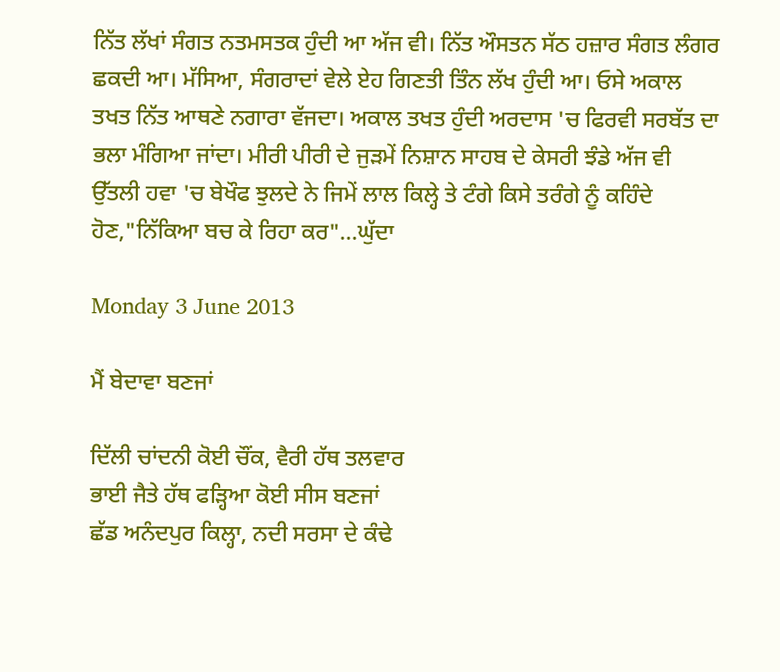ਨਿੱਤ ਲੱਖਾਂ ਸੰਗਤ ਨਤਮਸਤਕ ਹੁੰਦੀ ਆ ਅੱਜ ਵੀ। ਨਿੱਤ ਔਸਤਨ ਸੱਠ ਹਜ਼ਾਰ ਸੰਗਤ ਲੰਗਰ ਛਕਦੀ ਆ। ਮੱਸਿਆ, ਸੰਗਰਾਦਾਂ ਵੇਲੇ ਏਹ ਗਿਣਤੀ ਤਿੰਨ ਲੱਖ ਹੁੰਦੀ ਆ। ਓਸੇ ਅਕਾਲ ਤਖਤ ਨਿੱਤ ਆਥਣੇ ਨਗਾਰਾ ਵੱਜਦਾ। ਅਕਾਲ ਤਖਤ ਹੁੰਦੀ ਅਰਦਾਸ 'ਚ ਫਿਰਵੀ ਸਰਬੱਤ ਦਾ ਭਲਾ ਮੰਗਿਆ ਜਾਂਦਾ। ਮੀਰੀ ਪੀਰੀ ਦੇ ਜੁੜਮੇਂ ਨਿਸ਼ਾਨ ਸਾਹਬ ਦੇ ਕੇਸਰੀ ਝੰਡੇ ਅੱਜ ਵੀ ਉੱਤਲੀ ਹਵਾ 'ਚ ਬੇਖੌਫ ਝੁਲਦੇ ਨੇ ਜਿਮੇਂ ਲਾਲ ਕਿਲ੍ਹੇ ਤੇ ਟੰਗੇ ਕਿਸੇ ਤਰੰਗੇ ਨੂੰ ਕਹਿੰਦੇ ਹੋਣ,"ਨਿੱਕਿਆ ਬਚ ਕੇ ਰਿਹਾ ਕਰ"...ਘੁੱਦਾ

Monday 3 June 2013

ਮੈਂ ਬੇਦਾਵਾ ਬਣਜਾਂ

ਦਿੱਲੀ ਚਾਂਦਨੀ ਕੋਈ ਚੌਂਕ, ਵੈਰੀ ਹੱਥ ਤਲਵਾਰ
ਭਾਈ ਜੈਤੇ ਹੱਥ ਫੜ੍ਹਿਆ ਕੋਈ ਸੀਸ ਬਣਜਾਂ
ਛੱਡ ਅਨੰਦਪੁਰ ਕਿਲ੍ਹਾ, ਨਦੀ ਸਰਸਾ ਦੇ ਕੰਢੇ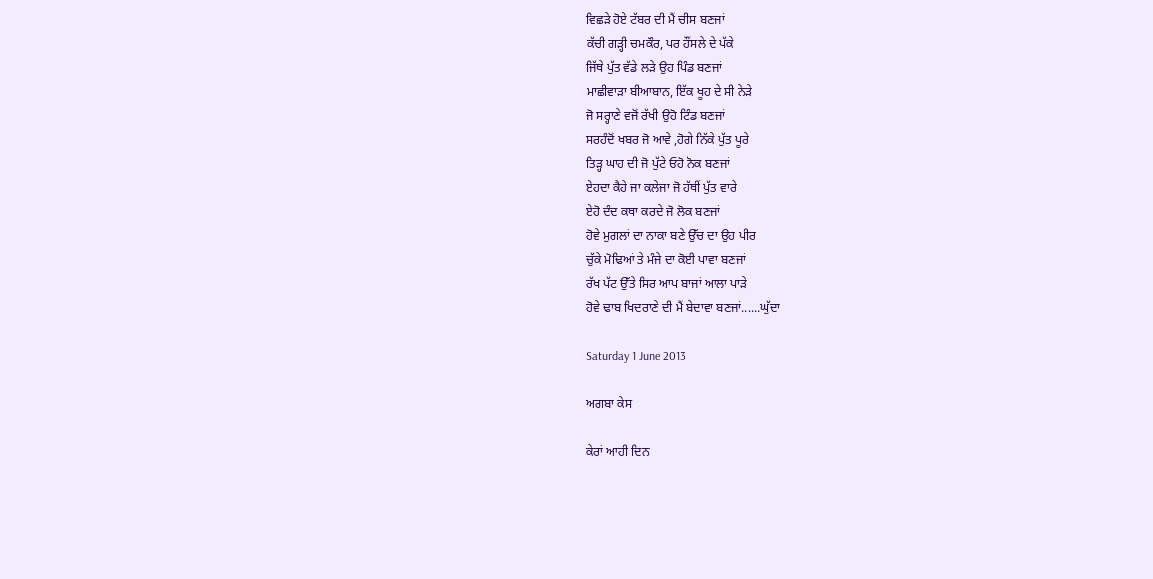ਵਿਛੜੇ ਹੋਏ ਟੱਬਰ ਦੀ ਮੈਂ ਚੀਸ ਬਣਜਾਂ
ਕੱਚੀ ਗੜ੍ਹੀ ਚਮਕੌਰ, ਪਰ ਹੌਂਸਲੇ ਦੇ ਪੱਕੇ
ਜਿੱਥੇ ਪੁੱਤ ਵੱਡੇ ਲੜੇ ਉਹ ਪਿੰਡ ਬਣਜਾਂ
ਮਾਛੀਵਾੜਾ ਬੀਆਬਾਨ, ਇੱਕ ਖੂਹ ਦੇ ਸੀ ਨੇੜੇ
ਜੋ ਸਰ੍ਹਾਣੇ ਵਜੋਂ ਰੱਖੀ ਉਹੋ ਟਿੰਡ ਬਣਜਾਂ
ਸਰਹੰਦੋਂ ਖਬਰ ਜੋ ਆਵੇ ,ਹੋਗੇ ਨਿੱਕੇ ਪੁੱਤ ਪੂਰੇ
ਤਿੜ੍ਹ ਘਾਹ ਦੀ ਜੋ ਪੁੱਟੇ ਓਹੋ ਨੋਕ ਬਣਜਾਂ
ਏਹਦਾ ਕੈਹੇ ਜਾ ਕਲੇਜਾ ਜੋ ਹੱਥੀਂ ਪੁੱਤ ਵਾਰੇ
ਏਹੋ ਦੰਦ ਕਥਾ ਕਰਦੇ ਜੋ ਲੋਕ ਬਣਜਾਂ
ਹੋਵੇ ਮੁਗਲਾਂ ਦਾ ਨਾਕਾ ਬਣੇ ਉੱਚ ਦਾ ਉਹ ਪੀਰ
ਚੁੱਕੇ ਮੋਢਿਆਂ ਤੇ ਮੰਜੇ ਦਾ ਕੋਈ ਪਾਵਾ ਬਣਜਾਂ
ਰੱਖ ਪੱਟ ਉੱਤੇ ਸਿਰ ਆਪ ਬਾਜਾਂ ਆਲਾ ਪਾੜੇ
ਹੋਵੇ ਢਾਬ ਖਿਦਰਾਣੇ ਦੀ ਮੈਂ ਬੇਦਾਵਾ ਬਣਜਾਂ......ਘੁੱਦਾ

Saturday 1 June 2013

ਅਗਬਾ ਕੇਸ

ਕੇਰਾਂ ਆਹੀ ਦਿਨ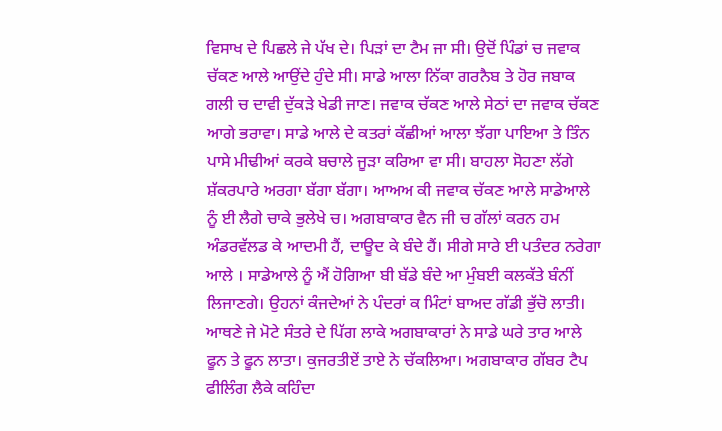ਵਿਸਾਖ ਦੇ ਪਿਛਲੇ ਜੇ ਪੱਖ ਦੇ। ਪਿੜਾਂ ਦਾ ਟੈਮ ਜਾ ਸੀ। ਉਦੋਂ ਪਿੰਡਾਂ ਚ ਜਵਾਕ ਚੱਕਣ ਆਲੇ ਆਉਂਦੇ ਹੁੰਦੇ ਸੀ। ਸਾਡੇ ਆਲਾ ਨਿੱਕਾ ਗਰਨੈਬ ਤੇ ਹੋਰ ਜਬਾਕ ਗਲੀ ਚ ਦਾਵੀ ਦੁੱਕੜੇ ਖੇਡੀ ਜਾਣ। ਜਵਾਕ ਚੱਕਣ ਆਲੇ ਸੇਠਾਂ ਦਾ ਜਵਾਕ ਚੱਕਣ ਆਗੇ ਭਰਾਵਾ। ਸਾਡੇ ਆਲੇ ਦੇ ਕਤਰਾਂ ਕੱਛੀਆਂ ਆਲਾ ਝੱਗਾ ਪਾਇਆ ਤੇ ਤਿੰਨ ਪਾਸੇ ਮੀਢੀਆਂ ਕਰਕੇ ਬਚਾਲੇ ਜੂੜਾ ਕਰਿਆ ਵਾ ਸੀ। ਬਾਹਲਾ ਸੋਹਣਾ ਲੱਗੇ ਸ਼ੱਕਰਪਾਰੇ ਅਰਗਾ ਬੱਗਾ ਬੱਗਾ। ਆਅਅ ਕੀ ਜਵਾਕ ਚੱਕਣ ਆਲੇ ਸਾਡੇਆਲੇ ਨੂੰ ਈ ਲੈਗੇ ਚਾਕੇ ਭੁਲੇਖੇ ਚ। ਅਗਬਾਕਾਰ ਵੈਨ ਜੀ ਚ ਗੱਲਾਂ ਕਰਨ ਹਮ ਅੰਡਰਵੱਲਡ ਕੇ ਆਦਮੀ ਹੈਂ, ਦਾਊਦ ਕੇ ਬੰਦੇ ਹੈਂ। ਸੀਗੇ ਸਾਰੇ ਈ ਪਤੰਦਰ ਨਰੇਗਾ ਆਲੇ । ਸਾਡੇਆਲੇ ਨੂੰ ਐਂ ਹੋਗਿਆ ਬੀ ਬੱਡੇ ਬੰਦੇ ਆ ਮੁੰਬਈ ਕਲਕੱਤੇ ਬੰਨੀਂ ਲਿਜਾਣਗੇ। ਉਹਨਾਂ ਕੰਜਦੇਆਂ ਨੇ ਪੰਦਰਾਂ ਕ ਮਿੰਟਾਂ ਬਾਅਦ ਗੱਡੀ ਭੁੱਚੋ ਲਾਤੀ। ਆਥਣੇ ਜੇ ਮੋਟੇ ਸੰਤਰੇ ਦੇ ਪਿੱਗ ਲਾਕੇ ਅਗਬਾਕਾਰਾਂ ਨੇ ਸਾਡੇ ਘਰੇ ਤਾਰ ਆਲੇ ਫੂਨ ਤੇ ਫੂਨ ਲਾਤਾ। ਕੁਜਰਤੀਏਂ ਤਾਏ ਨੇ ਚੱਕਲਿਆ। ਅਗਬਾਕਾਰ ਗੱਬਰ ਟੈਪ ਫੀਲਿੰਗ ਲੈਕੇ ਕਹਿੰਦਾ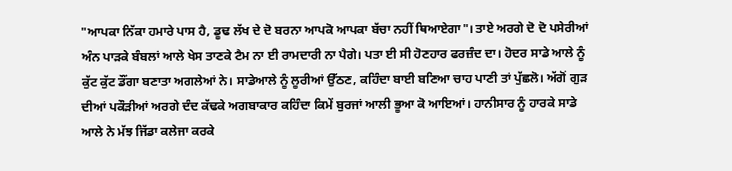"ਆਪਕਾ ਨਿੱਕਾ ਹਮਾਰੇ ਪਾਸ ਹੈ, ਡੂਢ ਲੱਖ ਦੇ ਦੋ ਬਰਨਾ ਆਪਕੋ ਆਪਕਾ ਬੱਚਾ ਨਹੀਂ ਥਿਆਏਗਾ"। ਤਾਏ ਅਰਗੇ ਦੋ ਦੋ ਪਸੇਰੀਆਂ ਅੰਨ ਪਾੜਕੇ ਬੰਬਲਾਂ ਆਲੇ ਖੇਸ ਤਾਣਕੇ ਟੈਮ ਨਾ ਈ ਰਾਮਦਾਰੀ ਨਾ ਪੈਗੇ। ਪਤਾ ਈ ਸੀ ਹੋਣਹਾਰ ਫਰਜ਼ੰਦ ਦਾ। ਹੋਦਰ ਸਾਡੇ ਆਲੇ ਨੂੰ ਕੁੱਟ ਕੁੱਟ ਡੌਂਗਾ ਬਣਾਤਾ ਅਗਲੇਆਂ ਨੇ। ਸਾਡੇਆਲੇ ਨੂੰ ਲੂਰੀਆਂ ਉੱਠਣ, ਕਹਿੰਦਾ ਬਾਈ ਬਣਿਆ ਚਾਹ ਪਾਣੀ ਤਾਂ ਪੁੱਛਲੋ। ਅੱਗੋਂ ਗੁੜ ਦੀਆਂ ਪਕੌੜੀਆਂ ਅਰਗੇ ਦੰਦ ਕੱਢਕੇ ਅਗਬਾਕਾਰ ਕਹਿੰਦਾ ਕਿਮੇਂ ਬੁਰਜਾਂ ਆਲੀ ਭੂਆ ਕੋ ਆਇਆਂ। ਹਾਨੀਸਾਰ ਨੂੰ ਹਾਰਕੇ ਸਾਡੇ ਆਲੇ ਨੇ ਮੱਝ ਜਿੱਡਾ ਕਲੇਜਾ ਕਰਕੇ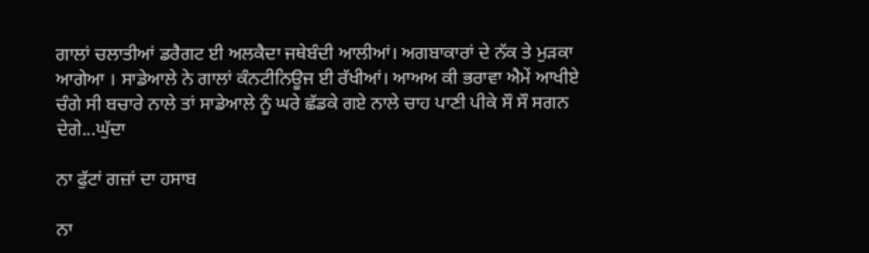ਗਾਲਾਂ ਚਲਾਤੀਆਂ ਡਰੈਗਟ ਈ ਅਲਕੈਦਾ ਜਥੇਬੰਦੀ ਆਲੀਆਂ। ਅਗਬਾਕਾਰਾਂ ਦੇ ਨੱਕ ਤੇ ਮੁੜਕਾ ਆਗੇਆ । ਸਾਡੇਆਲੇ ਨੇ ਗਾਲਾਂ ਕੰਨਟੀਨਿਊਜ ਈ ਰੱਖੀਆਂ। ਆਅਅ ਕੀ ਭਰਾਵਾ ਐਮੇਂ ਆਖੀਏ ਚੰਗੇ ਸੀ ਬਚਾਰੇ ਨਾਲੇ ਤਾਂ ਸਾਡੇਆਲੇ ਨੂੰ ਘਰੇ ਛੱਡਕੇ ਗਏ ਨਾਲੇ ਚਾਹ ਪਾਣੀ ਪੀਕੇ ਸੌ ਸੌ ਸਗਨ ਦੇਗੇ...ਘੁੱਦਾ

ਨਾ ਫੁੱਟਾਂ ਗਜ਼ਾਂ ਦਾ ਹਸਾਬ

ਨਾ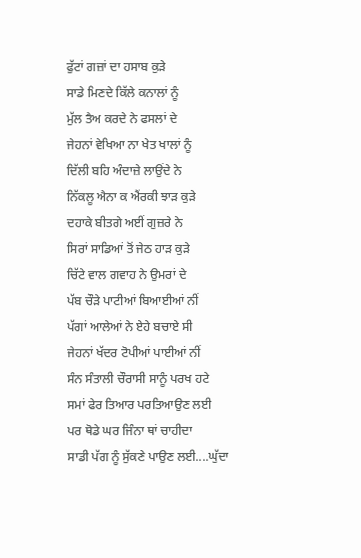ਫੁੱਟਾਂ ਗਜ਼ਾਂ ਦਾ ਹਸਾਬ ਕੁੜੇ
ਸਾਡੇ ਮਿਣਦੇ ਕਿੱਲੇ ਕਨਾਲਾਂ ਨੂੰ
ਮੁੱਲ ਤੈਅ ਕਰਦੇ ਨੇ ਫਸਲਾਂ ਦੇ
ਜੇਹਨਾਂ ਵੇਖਿਆ ਨਾ ਖੇਤ ਖਾਲਾਂ ਨੂੰ
ਦਿੱਲੀ ਬਹਿ ਅੰਦਾਜ਼ੇ ਲਾਉਂਦੇ ਨੇ
ਨਿੱਕਲੂ ਐਨਾ ਕ ਐਂਰਕੀ ਝਾੜ ਕੁੜੇ
ਦਹਾਕੇ ਬੀਤਗੇ ਅਈਂ ਗੁਜ਼ਰੇ ਨੇ
ਸਿਰਾਂ ਸਾਡਿਆਂ ਤੋਂ ਜੇਠ ਹਾੜ ਕੁੜੇ
ਚਿੱਟੇ ਵਾਲ ਗਵਾਹ ਨੇ ਉਮਰਾਂ ਦੇ
ਪੱਬ ਚੌੜੇ ਪਾਟੀਆਂ ਬਿਆਈਆਂ ਨੀਂ
ਪੱਗਾਂ ਆਲੇਆਂ ਨੇ ਏਹੇ ਬਚਾਏ ਸੀ
ਜੇਹਨਾਂ ਖੱਦਰ ਟੋਪੀਆਂ ਪਾਈਆਂ ਨੀਂ
ਸੰਨ ਸੰਤਾਲੀ ਚੌਰਾਸੀ ਸਾਨੂੰ ਪਰਖ ਹਟੇ
ਸਮਾਂ ਫੇਰ ਤਿਆਰ ਪਰਤਿਆਉਣ ਲਈ
ਪਰ ਥੋਡੇ ਘਰ ਜਿੰਨਾ ਥਾਂ ਚਾਹੀਦਾ
ਸਾਡੀ ਪੱਗ ਨੂੰ ਸੁੱਕਣੇ ਪਾਉਣ ਲਈ....ਘੁੱਦਾ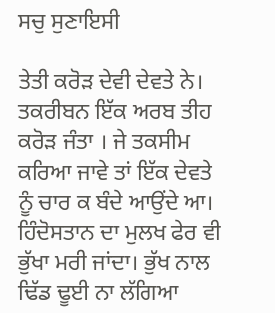ਸਚੁ ਸੁਣਾਇਸੀ

ਤੇਤੀ ਕਰੋੜ ਦੇਵੀ ਦੇਵਤੇ ਨੇ। ਤਕਰੀਬਨ ਇੱਕ ਅਰਬ ਤੀਹ ਕਰੋੜ ਜੰਤਾ । ਜੇ ਤਕਸੀਮ ਕਰਿਆ ਜਾਵੇ ਤਾਂ ਇੱਕ ਦੇਵਤੇ ਨੂੰ ਚਾਰ ਕ ਬੰਦੇ ਆਉਂਦੇ ਆ। ਹਿੰਦੋਸਤਾਨ ਦਾ ਮੁਲਖ ਫੇਰ ਵੀ ਭੁੱਖਾ ਮਰੀ ਜਾਂਦਾ। ਭੁੱਖ ਨਾਲ ਢਿੱਡ ਢੂਈ ਨਾ ਲੱਗਿਆ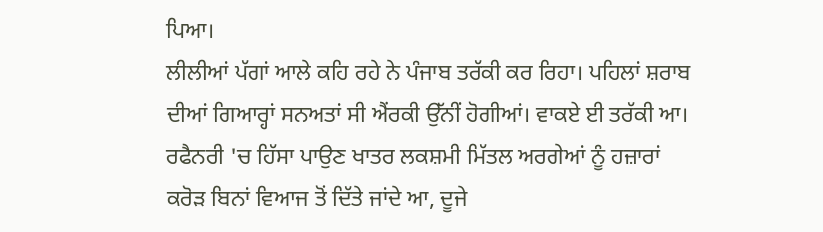ਪਿਆ।
ਲੀਲੀਆਂ ਪੱਗਾਂ ਆਲੇ ਕਹਿ ਰਹੇ ਨੇ ਪੰਜਾਬ ਤਰੱਕੀ ਕਰ ਰਿਹਾ। ਪਹਿਲਾਂ ਸ਼ਰਾਬ ਦੀਆਂ ਗਿਆਰ੍ਹਾਂ ਸਨਅਤਾਂ ਸੀ ਐਂਰਕੀ ਉੱਨੀਂ ਹੋਗੀਆਂ। ਵਾਕਏ ਈ ਤਰੱਕੀ ਆ। ਰਫੈਨਰੀ 'ਚ ਹਿੱਸਾ ਪਾਉਣ ਖਾਤਰ ਲਕਸ਼ਮੀ ਮਿੱਤਲ ਅਰਗੇਆਂ ਨੂੰ ਹਜ਼ਾਰਾਂ ਕਰੋੜ ਬਿਨਾਂ ਵਿਆਜ ਤੋਂ ਦਿੱਤੇ ਜਾਂਦੇ ਆ, ਦੂਜੇ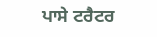ਪਾਸੇ ਟਰੈਟਰ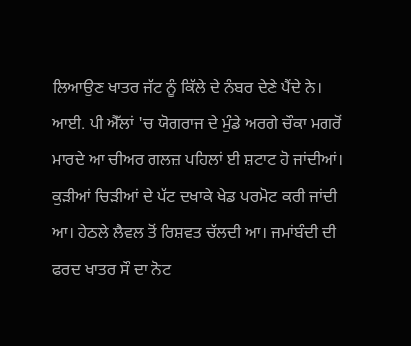ਲਿਆਉਣ ਖਾਤਰ ਜੱਟ ਨੂੰ ਕਿੱਲੇ ਦੇ ਨੰਬਰ ਦੇਣੇ ਪੈਂਦੇ ਨੇ। ਆਈ. ਪੀ ਐੱਲਾਂ 'ਚ ਯੋਗਰਾਜ ਦੇ ਮੁੰਡੇ ਅਰਗੇ ਚੌਕਾ ਮਗਰੋਂ ਮਾਰਦੇ ਆ ਚੀਅਰ ਗਲਜ਼ ਪਹਿਲਾਂ ਈ ਸ਼ਟਾਟ ਹੋ ਜਾਂਦੀਆਂ। ਕੁੜੀਆਂ ਚਿੜੀਆਂ ਦੇ ਪੱਟ ਦਖਾਕੇ ਖੇਡ ਪਰਮੋਟ ਕਰੀ ਜਾਂਦੀ ਆ। ਹੇਠਲੇ ਲੈਵਲ ਤੋਂ ਰਿਸ਼ਵਤ ਚੱਲਦੀ ਆ। ਜਮਾਂਬੰਦੀ ਦੀ ਫਰਦ ਖਾਤਰ ਸੌ ਦਾ ਨੋਟ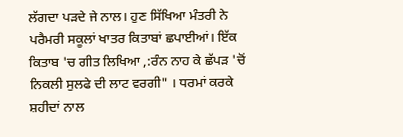ਲੱਗਦਾ ਪੜਦੇ ਜੇ ਨਾਲ। ਹੁਣ ਸਿੱਖਿਆ ਮੰਤਰੀ ਨੇ ਪਰੈਮਰੀ ਸਕੂਲਾਂ ਖਾਤਰ ਕਿਤਾਬਾਂ ਛਪਾਈਆਂ। ਇੱਕ ਕਿਤਾਬ 'ਚ ਗੀਤ ਲਿਖਿਆ ,:ਰੰਨ ਨਾਹ ਕੇ ਛੱਪੜ 'ਚੋਂ ਨਿਕਲੀ ਸੁਲਫੇ ਦੀ ਲਾਟ ਵਰਗੀ" । ਧਰਮਾਂ ਕਰਕੇ ਸ਼ਹੀਦਾਂ ਨਾਲ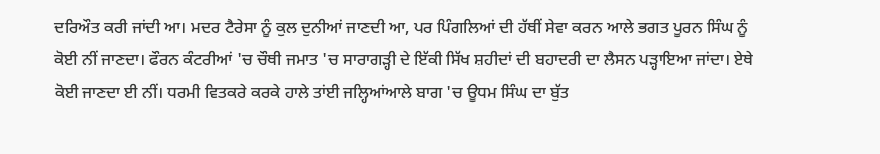ਦਰਿਔਤ ਕਰੀ ਜਾਂਦੀ ਆ। ਮਦਰ ਟੈਰੇਸਾ ਨੂੰ ਕੁਲ ਦੁਨੀਆਂ ਜਾਣਦੀ ਆ, ਪਰ ਪਿੰਗਲਿਆਂ ਦੀ ਹੱਥੀਂ ਸੇਵਾ ਕਰਨ ਆਲੇ ਭਗਤ ਪੂਰਨ ਸਿੰਘ ਨੂੰ ਕੋਈ ਨੀਂ ਜਾਣਦਾ। ਫੌਰਨ ਕੰਟਰੀਆਂ 'ਚ ਚੌਥੀ ਜਮਾਤ 'ਚ ਸਾਰਾਗੜ੍ਹੀ ਦੇ ਇੱਕੀ ਸਿੱਖ ਸ਼ਹੀਦਾਂ ਦੀ ਬਹਾਦਰੀ ਦਾ ਲੈਸਨ ਪੜ੍ਹਾਇਆ ਜਾਂਦਾ। ਏਥੇ ਕੋਈ ਜਾਣਦਾ ਈ ਨੀਂ। ਧਰਮੀ ਵਿਤਕਰੇ ਕਰਕੇ ਹਾਲੇ ਤਾਂਈ ਜਲ੍ਹਿਆਂਆਲੇ ਬਾਗ 'ਚ ਊਧਮ ਸਿੰਘ ਦਾ ਬੁੱਤ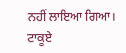ਨਹੀਂ ਲਾਇਆ ਗਿਆ।
ਟਾਕੂਏ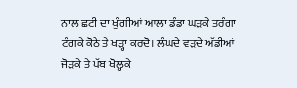ਨਾਲ ਛਟੀ ਦਾ ਖੁੰਗੀਆਂ ਆਲਾ ਡੰਡਾ ਘੜਕੇ ਤਰੰਗਾ ਟੰਗਕੇ ਕੋਠੇ ਤੇ ਖੜ੍ਹਾ ਕਰਦੋ। ਲੰਘਦੇ ਵੜਦੇ ਅੱਡੀਆਂ ਜੋੜਕੇ ਤੇ ਪੱਬ ਖੋਲ੍ਹਕੇ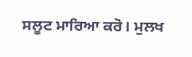ਸਲੂਟ ਮਾਰਿਆ ਕਰੋ। ਮੁਲਖ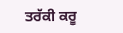ਤਰੱਕੀ ਕਰੂ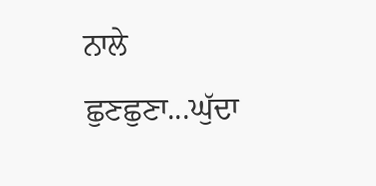ਨਾਲੇ ਛੁਣਛੁਣਾ...ਘੁੱਦਾ